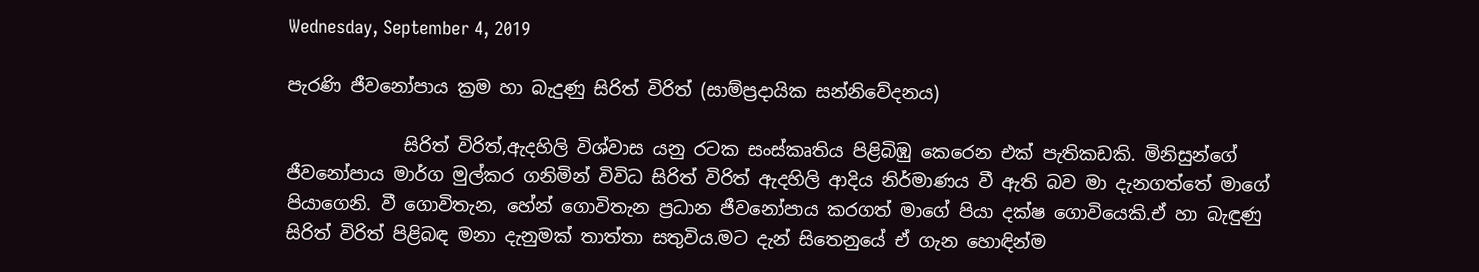Wednesday, September 4, 2019

පැරණි ජීවනෝපාය ක්‍රම හා බැදුණු සිරිත් විරිත් (සාම්ප්‍රදායික සන්නිවේදනය)

             සිරිත් විරිත්,ඇදහිලි විශ්වාස යනු රටක සංස්කෘතිය පිළිබිඹු කෙරෙන එක් පැතිකඩකි. මිනිසුන්ගේ ජීවනෝපාය මාර්ග මුල්කර ගනිමින් විවිධ සිරිත් විරිත් ඇදහිලි ආදිය නිර්මාණය වී ඇති බව මා දැනගත්තේ මාගේ පියාගෙනි. වී ගොවිතැන, හේන් ගොවිතැන ප්‍රධාන ජීවනෝපාය කරගත් මාගේ පියා දක්ෂ ගොවියෙකි.ඒ හා බැඳුණු සිරිත් විරිත් පිළිබඳ මනා දැනුමක් තාත්තා සතුවිය.මට දැන් සිතෙනුයේ ඒ ගැන හොඳින්ම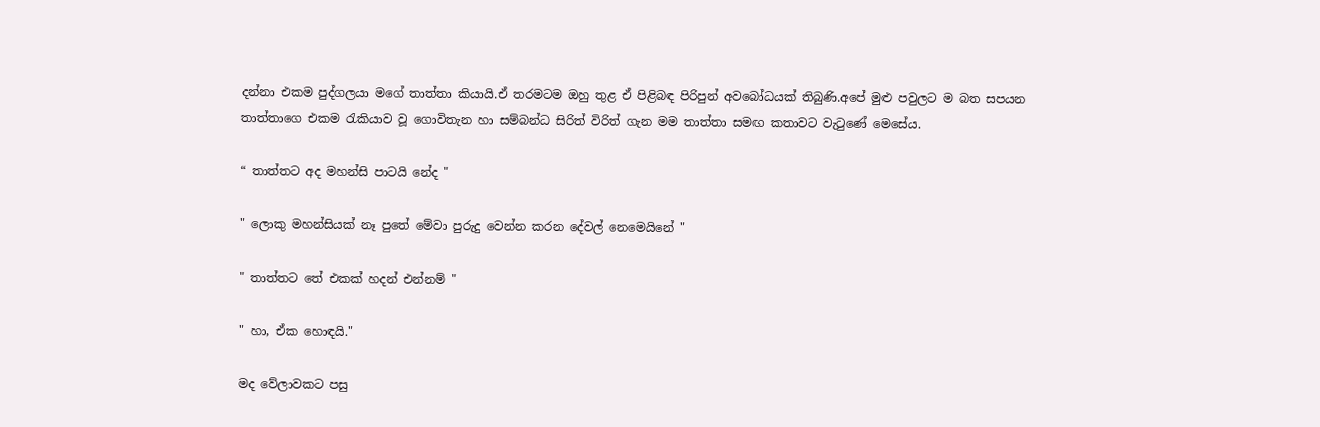දන්නා එකම පුද්ගලයා මගේ තාත්තා කියායි.ඒ තරමටම ඔහු තුළ ඒ පිළිබඳ පිරිපුන් අවබෝධයක් තිබුණි.අපේ මුළු පවුලට ම බත සපයන තාත්තාගෙ එකම රැකියාව වූ ගොවිතැන හා සම්බන්ධ සිරිත් විරිත් ගැන මම තාත්තා සමඟ කතාවට වැටුණේ මෙසේය.

“ තාත්තට අද මහන්සි පාටයි නේද "

" ලොකු මහන්සියක් නෑ පුතේ මේවා පුරුදු වෙන්න කරන දේවල් නෙමෙයිනේ "

" තාත්තට තේ එකක් හදන් එන්නම් "

" හා, ඒක හොඳයි."

මද වේලාවකට පසු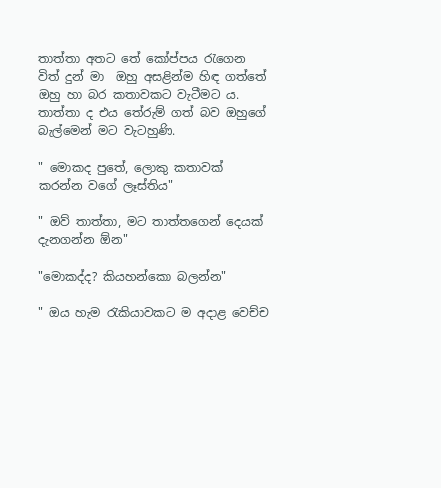තාත්තා අතට තේ කෝප්පය රැගෙන විත් දුන් මා  ඔහු අසළින්ම හිඳ ගත්තේ ඔහු හා බර කතාවකට වැටීමට ය. තාත්තා ද එය තේරුම් ගත් බව ඔහුගේ බැල්මෙන් මට වැටහුණි.

" මොකද පුතේ, ලොකු කතාවක් කරන්න වගේ ලෑස්තිය"

" ඔව් තාත්තා, මට තාත්තගෙන් දෙයක් දැනගන්න ඕන"

"මොකද්ද? කියහන්කො බලන්න"

" ඔය හැම රැකියාවකට ම අදාළ වෙච්ච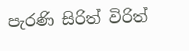පැරණි සිරිත් විරිත්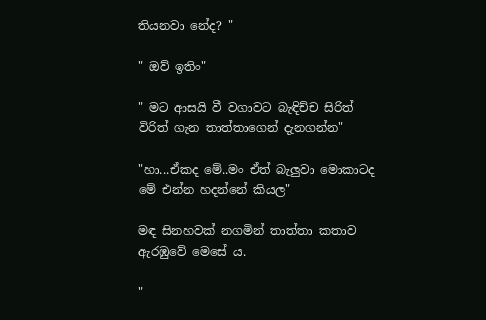තියනවා නේද? "

" ඔව් ඉතිං"

" මට ආසයි වී වගාවට බැඳිච්ච සිරිත් විරිත් ගැන තාත්තාගෙන් දැනගන්න"

"හා...ඒකද මේ..මං ඒත් බැලුවා මොකාටද මේ එන්න හදන්නේ කියල"

මඳ සිනහවක් නගමින් තාත්තා කතාව ඇරඹුවේ මෙසේ ය.

"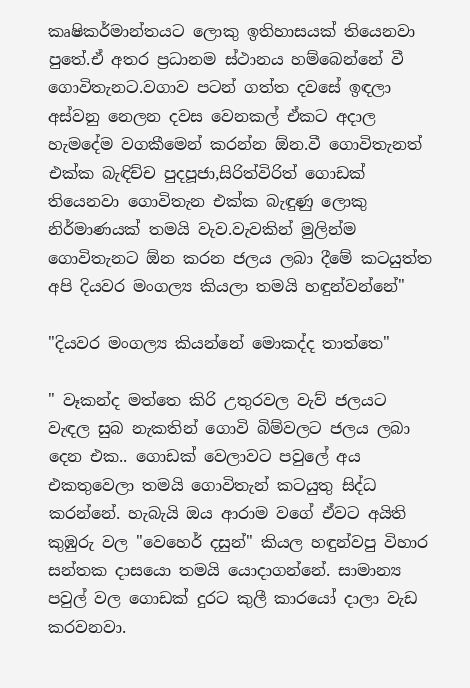කෘෂිකර්මාන්තයට ලොකු ඉතිහාසයක් තියෙනවා පුතේ.ඒ අතර ප්‍රධානම ස්ථානය හම්බෙන්නේ වී ගොවිතැනට.වගාව පටන් ගත්ත දවසේ ඉඳලා අස්වනු නෙලන දවස වෙනකල් ඒකට අදාල හැමදේම වගකීමෙන් කරන්න ඕන.වී ගොවිතැනත් එක්ක බැඳිච්ච පුදපූජා,සිරිත්විරිත් ගොඩක් තියෙනවා ගොවිතැන එක්ක බැඳුණු ලොකු නිර්මාණයක් තමයි වැව.වැවකින් මුලින්ම ගොවිතැනට ඕන කරන ජලය ලබා දීමේ කටයුත්ත අපි දියවර මංගල්‍ය කියලා තමයි හඳුන්වන්නේ"

"දියවර මංගල්‍ය කියන්නේ මොකද්ද තාත්තෙ"

" වෑකන්ද මත්තෙ කිරි උතුරවල වැව් ජලයට වැඳල සුබ නැකතින් ගොවි බිම්වලට ජලය ලබා දෙන එක.. ගොඩක් වෙලාවට පවුලේ අය එකතුවෙලා තමයි ගොවිතැන් කටයුතු සිද්ධ කරන්නේ. හැබැයි ඔය ආරාම වගේ ඒවට අයිති කුඹුරු වල "වෙහෙර් දසුන්" කියල හඳුන්වපු විහාර සන්තක දාසයො තමයි යොදාගන්නේ. සාමාන්‍ය පවුල් වල ගොඩක් දුරට කුලී කාරයෝ දාලා වැඩ කරවනවා.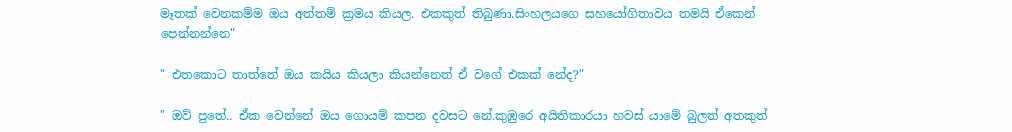මෑතක් වෙනකම්ම ඔය අත්තම් ක්‍රමය කියල. එකකුත් තිබුණා.සිංහලයගෙ සහයෝගිතාවය තමයි ඒකෙන් පෙන්නන්නෙ"

" එතකොට තාත්තේ ඔය කයිය කියලා කියන්නෙත් ඒ වගේ එකක් නේද?"

" ඔව් පුතේ.. ඒක වෙන්නේ ඔය ගොයම් කපන දවසට නේ.කුඹුරෙ අයිතිකාරයා හවස් යාමේ බුලත් අතකුත්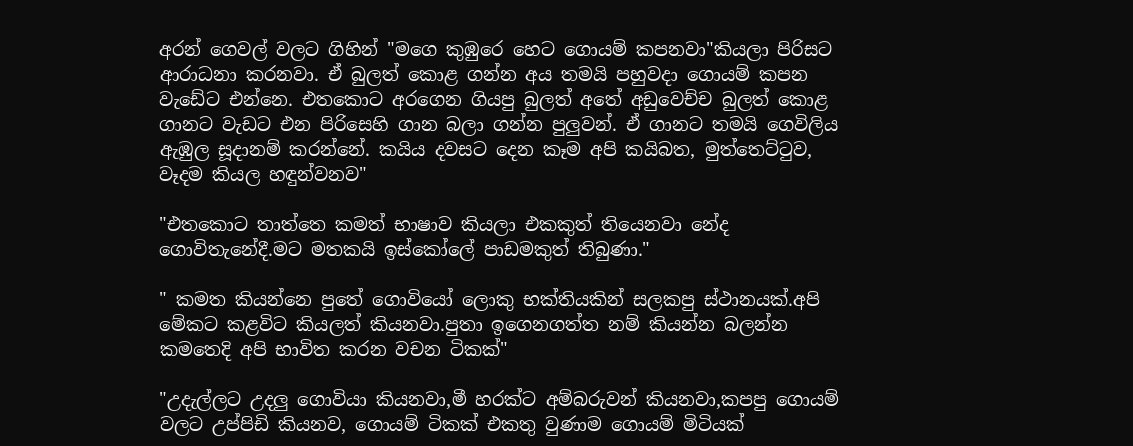අරන් ගෙවල් වලට ගිහින් "මගෙ කුඹුරෙ හෙට ගොයම් කපනවා"කියලා පිරිසට ආරාධනා කරනවා. ඒ බුලත් කොළ ගන්න අය තමයි පහුවදා ගොයම් කපන වැඩේට එන්නෙ. එතකොට අරගෙන ගියපු බුලත් අතේ අඩුවෙච්ච බුලත් කොළ ගානට වැඩට එන පිරිසෙහි ගාන බලා ගන්න පුලුවන්. ඒ ගානට තමයි ගෙවිලිය ඇඹුල සූදානම් කරන්නේ. කයිය දවසට දෙන කෑම අපි කයිබත, මුත්තෙට්ටුව, වෑදම කියල හඳුන්වනව"

"එතකොට තාත්තෙ කමත් භාෂාව කියලා එකකුත් තියෙනවා නේද ගොවිතැනේදී.මට මතකයි ඉස්කෝලේ පාඩමකුත් තිබුණා."

" කමත කියන්නෙ පුතේ ගොවියෝ ලොකු භක්තියකින් සලකපු ස්ථානයක්.අපි මේකට කළවිට කියලත් කියනවා.පුතා ඉගෙනගත්ත නම් කියන්න බලන්න කමතෙදි අපි භාවිත කරන වචන ටිකක්"

"උදැල්ලට උදලු ගොවියා කියනවා,මී හරක්ට අම්බරුවන් කියනවා,කපපු ගොයම් වලට උප්පිඩි කියනව, ගොයම් ටිකක් එකතු වුණාම ගොයම් මිටියක්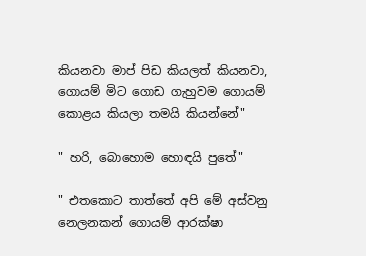කියනවා මාප් පිඩ කියලත් කියනවා, ගොයම් මිට ගොඩ ගැහුවම ගොයම් කොළය කියලා තමයි කියන්නේ"

" හරි, බොහොම හොඳයි පුතේ"

" එතකොට තාත්තේ අපි මේ අස්වනු නෙලනකන් ගොයම් ආරක්ෂා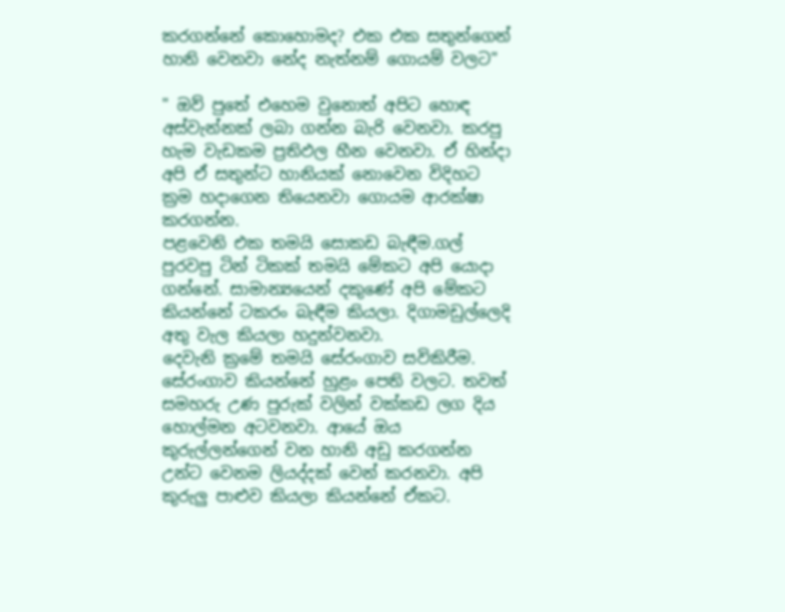කරගන්නේ කොහොමද? එක එක සතුන්ගෙන් හානි වෙනවා නේද නැත්නම් ගොයම් වලට"

" ඔව් පුතේ එහෙම වුනොත් අපිට හොඳ අස්වැන්නක් ලබා ගන්න බැරි වෙනවා. කරපු හැම වැඩකම ප්‍රතිඵල හීන වෙනවා. ඒ හින්දා අපි ඒ සතුන්ට හානියක් නොවෙන විදිහට ක්‍රම හදාගෙන තියෙනවා ගොයම ආරක්ෂා කරගන්න.
පළවෙනි එක තමයි සොකඩ බැඳීම.ගල් පුරවපු ටින් ටිකක් තමයි මේකට අපි යොදා ගන්නේ. සාමාන්‍යයෙන් දකුණේ අපි මේකට කියන්නේ ටකරං බැඳීම කියලා. දිගාමඩුල්ලෙදි අතු වැල කියලා හදුන්වනවා.
දෙවැනි ක්‍රමේ තමයි සේරංගාව සවිකිරීම. සේරංගාව කියන්නේ හුළං පෙති වලට. තවත් සමහරු උණ පුරුක් වලින් වක්කඩ ලග දිය හොල්මන අටවනවා. ආයේ ඔය කුරුල්ලන්ගෙන් වන හානි අඩු කරගන්න උන්ට වෙනම ලියද්දක් වෙන් කරනවා. අපි කුරුලු පාළුව කියලා කියන්නේ ඒකට.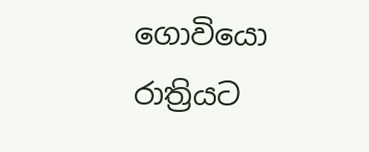ගොවියො රාත්‍රියට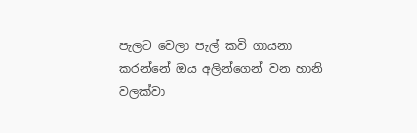පැලට වෙලා පැල් කවි ගායනා කරන්නේ ඔය අලින්ගෙන් වන හානි වලක්වා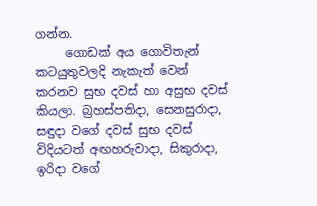ගන්න.
     ගොඩක් අය ගොවිතැන් කටයුතුවලදි නැකැත් වෙන් කරනව සුභ දවස් හා අසුභ දවස් කියලා. බ්‍රහස්පතිදා, සෙනසුරාදා, සඳුදා වගේ දවස් සුභ දවස් විදියටත් අඟහරුවාදා, සිකුරාදා, ඉරිදා වගේ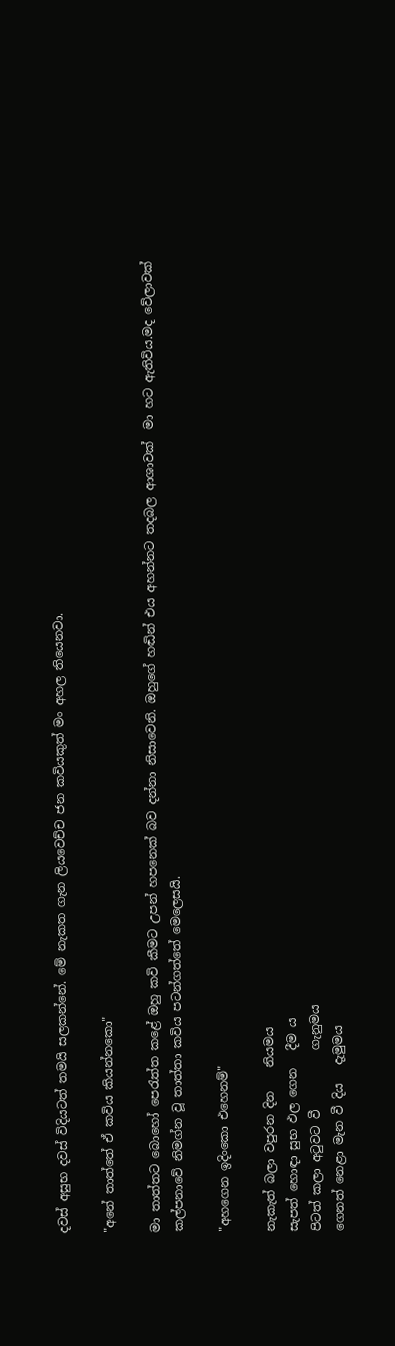දවස් අසුභ දවස් විදියටත් තමයි සලකන්නේ. මේ නැකත ගැන ලියවෙච්ච ජන කවියකුත් මං අහල තියෙනවා.

"අනේ තාත්තේ ඒ කවිය කියන්නකො"

මා තාත්තට බොහෝ පෙරැත්ත කළේ ඔහු කවි කීමට උපන් හපනෙක් බව දන්නා නිසාවෙනි. ඔහුගේ හඬින් එය අහන්නට තදබල ආශාවක්  මා හට ඇතිවිය.මද වේලාවක් කල්පනාවේ නිමග්න වූ තාත්තා කවිය පටන්ගත්තේ මෙලෙසයි.

"අහගෙන ඉදිංකො එහෙනම්"

නැකැත් බලා වපුරන දින    නියමය
සැපත් හොඳා සුභ ඵල ගෙන   දීම ය
පිටත් කලා අටුවට වී          ගැනුමය
ගෙනත් නෙළා මැන වී දිය   දැමුමය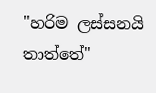"හරිම ලස්සනයි තාත්තේ"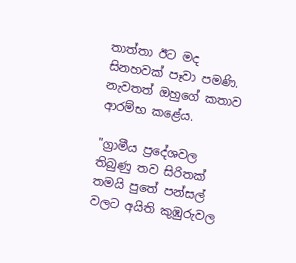තාත්තා ඊට මද සිනහවක් පෑවා පමණි. නැවතත් ඔහුගේ කතාව ආරම්භ කළේය.

"ග්‍රාමීය ප්‍රදේශවල තිබුණු තව සිරිතක් තමයි පුතේ පන්සල් වලට අයිති කුඹුරුවල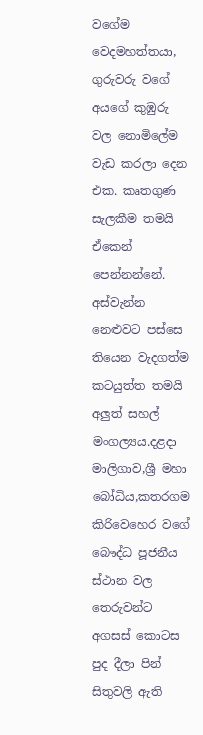වගේම වෙදමහත්තයා, ගුරුවරු වගේ අයගේ කුඹුරු වල නොමිලේම වැඩ කරලා දෙන එක. කෘතගුණ සැලකීම තමයි ඒකෙන් පෙන්නන්නේ. අස්වැන්න නෙළුවට පස්සෙ තියෙන වැදගත්ම කටයුත්ත තමයි අලුත් සහල් මංගල්‍යය.දළදා මාලිගාව,ශ්‍රී මහා බෝධිය,කතරගම කිරිවෙහෙර වගේ බෞද්ධ පූජනීය ස්ථාන වල තෙරුවන්ට අගසස් කොටස පුද දීලා පින් සිතුවලි ඇති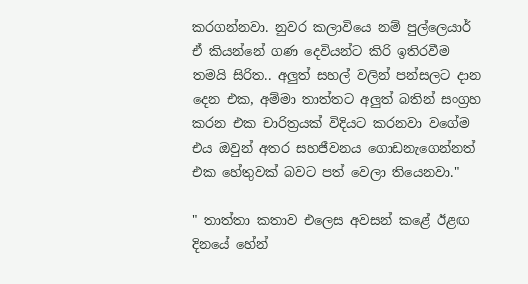කරගන්නවා. නුවර කලාවියෙ නම් පුල්ලෙයාර් ඒ කියන්නේ ගණ දෙවියන්ට කිරි ඉතිරවීම තමයි සිරිත.. අලුත් සහල් වලින් පන්සලට දාන දෙන එක, අම්මා තාත්තට අලුත් බතින් සංග්‍රහ කරන එක චාරිත්‍රයක් විදියට කරනවා වගේම එය ඔවුන් අතර සහජීවනය ගොඩනැගෙන්නත් එක හේතුවක් බවට පත් වෙලා තියෙනවා."

" තාත්තා කතාව එලෙස අවසන් කළේ ඊළඟ දිනයේ හේන්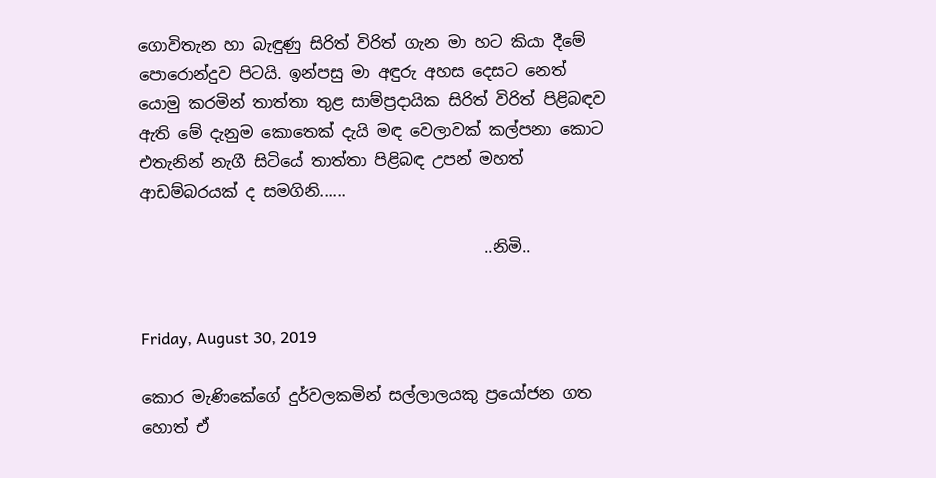ගොවිතැන හා බැඳුණු සිරිත් විරිත් ගැන මා හට කියා දීමේ පොරොන්දුව පිටයි. ඉන්පසු මා අඳුරු අහස දෙසට නෙත් යොමු කරමින් තාත්තා තුළ සාම්ප්‍රදායික සිරිත් විරිත් පිළිබඳව ඇති මේ දැනුම කොතෙක් දැයි මඳ වෙලාවක් කල්පනා කොට එතැනින් නැගී සිටියේ තාත්තා පිළිබඳ උපන් මහත් ආඩම්බරයක් ද සමගිනි......

                                           ..නිමි..


Friday, August 30, 2019

කොර මැණිකේගේ දුර්වලකමින් සල්ලාලයකු ප්‍රයෝජන ගත හොත් ඒ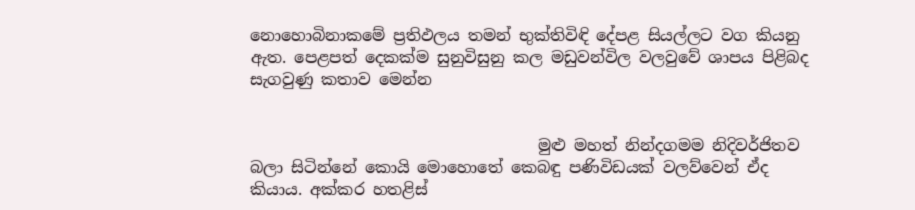නොහොබිනාකමේ ප්‍රතිඵලය තමන් භුක්තිවිඳි දේපළ සියල්ලට වග කියනු ඇත. පෙළපත් දෙකක්ම සුනුවිසුනු කල මඩුවන්විල වලවුවේ ශාපය පිළිබද සැගවුණු කතාව මෙන්න


                                    මුළු මහත් නින්දගමම නිදිවර්ජිතව බලා සිටින්නේ කොයි මොහොතේ කෙබඳු පණිවිඩයක් වලව්වෙන් ඒද කියාය. අක්කර හතළිස්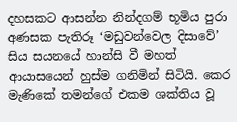දහසකට ආසන්න නින්දගම් භූමිය පුරා අණසක පැතිරූ ‘මඩුවන්වෙල දිසාවේ’ සිය සයනයේ හාන්සි වී මහත් ආයාසයෙන් හුස්ම ගනිමින් සිටියි. කෙර මැණිකේ තමන්ගේ එකම ශක්තිය වූ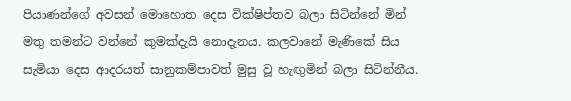පියාණන්ගේ අවසන් මොහොත දෙස වික්ෂිප්තව බලා සිටින්නේ මින් මතු තමන්ට වන්නේ කුමක්දැයි නොදැනය. කලවානේ මැණිකේ සිය සැමියා දෙස ආදරයත් සානුකම්පාවත් මුසු වූ හැඟුමින් බලා සිටින්නීය.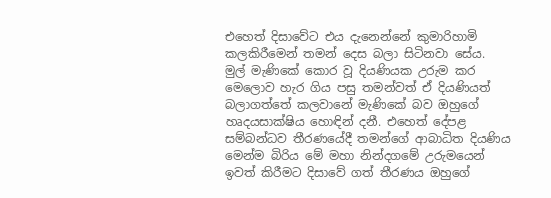එහෙත් දිසාවේට එය දැනෙන්නේ කුමාරිහාමි කලකිරීමෙන් තමන් දෙස බලා සිටිනවා සේය.
මුල් මැණිකේ කොර වූ දියණියක උරුම කර මෙලොව හැර ගිය පසු තමන්වත් ඒ දියණියත් බලාගත්තේ කලවානේ මැණිකේ බව ඔහුගේ හෘදයසාක්ෂිය හොඳින් දනී. එහෙත් දේපළ සම්බන්ධව තීරණයේදී තමන්ගේ ආබාධිත දියණිය මෙන්ම බිරිය මේ මහා නින්දගමේ උරුමයෙන් ඉවත් කිරීමට දිසාවේ ගත් තීරණය ඔහුගේ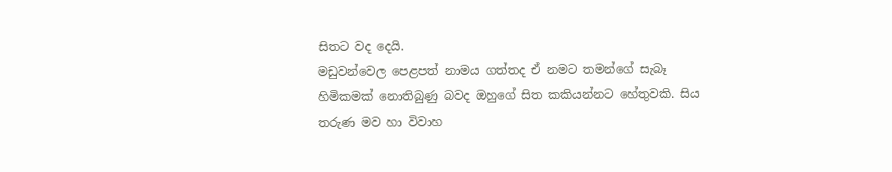සිතට වද දෙයි.
මඩුවන්වෙල පෙළපත් නාමය ගත්තද ඒ නමට තමන්ගේ සැබෑ හිමිකමක් නොතිබුණු බවද ඔහුගේ සිත කකියන්නට හේතුවකි. සිය තරුණ මව හා විවාහ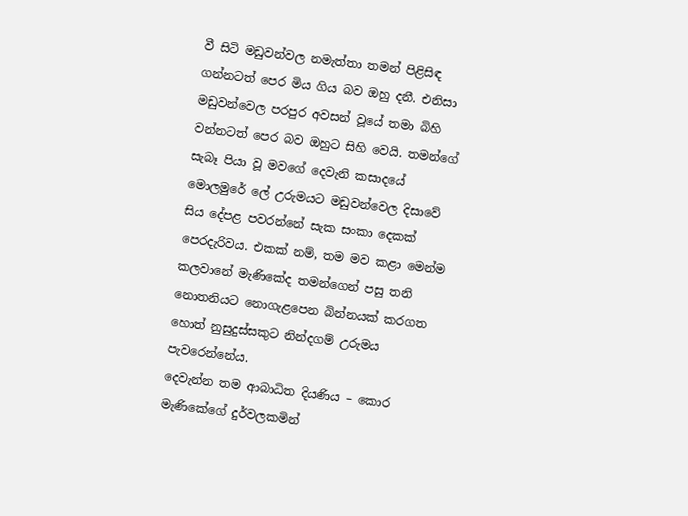වී සිටි මඩුවන්වල නමැත්තා තමන් පිළිසිඳ ගන්නටත් පෙර මිය ගිය බව ඔහු දනී. එනිසා මඩුවන්වෙල පරපුර අවසන් වූයේ තමා බිහි වන්නටත් පෙර බව ඔහුට සිහි වෙයි. තමන්ගේ සැබෑ පියා වූ මවගේ දෙවැනි කසාදයේ මොලමුරේ ලේ උරුමයට මඩුවන්වෙල දිසාවේ සිය දේපළ පවරන්නේ සැක සංකා දෙකක් පෙරදැරිවය. එකක් නම්, තම මව කළා මෙන්ම කලවානේ මැණිකේද තමන්ගෙන් පසු තනි නොතනියට නොගැළපෙන බින්නයක් කරගත හොත් නුසුදුස්සකුට නින්දගම් උරුමය පැවරෙන්නේය.
දෙවැන්න තම ආබාධිත දියණිය – කොර මැණිකේගේ දුර්වලකමින්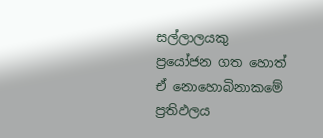සල්ලාලයකු ප්‍රයෝජන ගත හොත් ඒ නොහොබිනාකමේ ප්‍රතිඵලය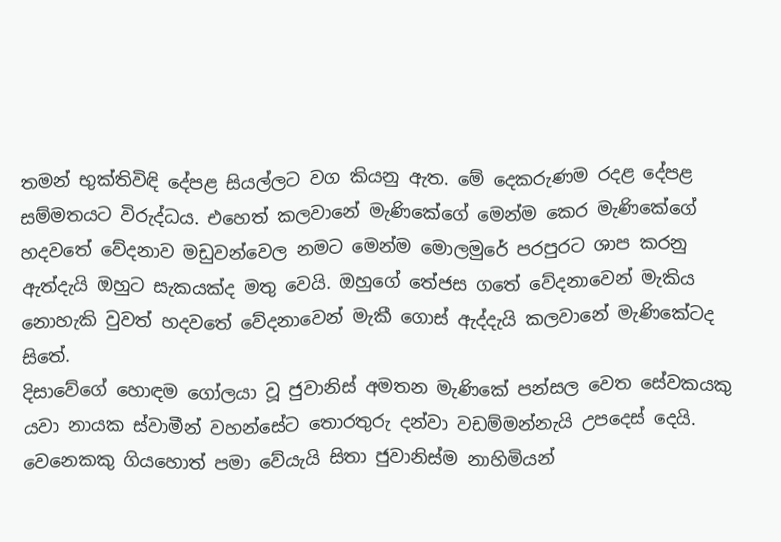තමන් භුක්තිවිඳි දේපළ සියල්ලට වග කියනු ඇත. මේ දෙකරුණම රදළ දේපළ සම්මතයට විරුද්ධය. එහෙත් කලවානේ මැණිකේගේ මෙන්ම කෙර මැණිකේගේ හදවතේ වේදනාව මඩුවන්වෙල නමට මෙන්ම මොලමුරේ පරපුරට ශාප කරනු ඇත්දැයි ඔහුට සැකයක්ද මතු වෙයි. ඔහුගේ තේජස ගතේ වේදනාවෙන් මැකිය නොහැකි වුවත් හදවතේ වේදනාවෙන් මැකී ගොස් ඇද්දැයි කලවානේ මැණිකේටද සිතේ.
දිසාවේගේ හොඳම ගෝලයා වූ ජුවානිස් අමතන මැණිකේ පන්සල වෙත සේවකයකු යවා නායක ස්වාමීන් වහන්සේට තොරතුරු දන්වා වඩම්මන්නැයි උපදෙස් දෙයි. වෙනෙකකු ගියහොත් පමා වේයැයි සිතා ජුවානිස්ම නාහිමියන්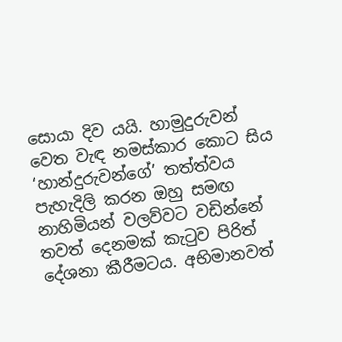සොයා දිව යයි. හාමුදුරුවන් වෙත වැඳ නමස්කාර කොට සිය ‘හාන්දුරුවන්ගේ’ තත්ත්වය පැහැදිලි කරන ඔහු සමඟ නාහිමියන් වලව්වට වඩින්නේ තවත් දෙනමක් කැටුව පිරිත් දේශනා කීරීමටය. අභිමානවත්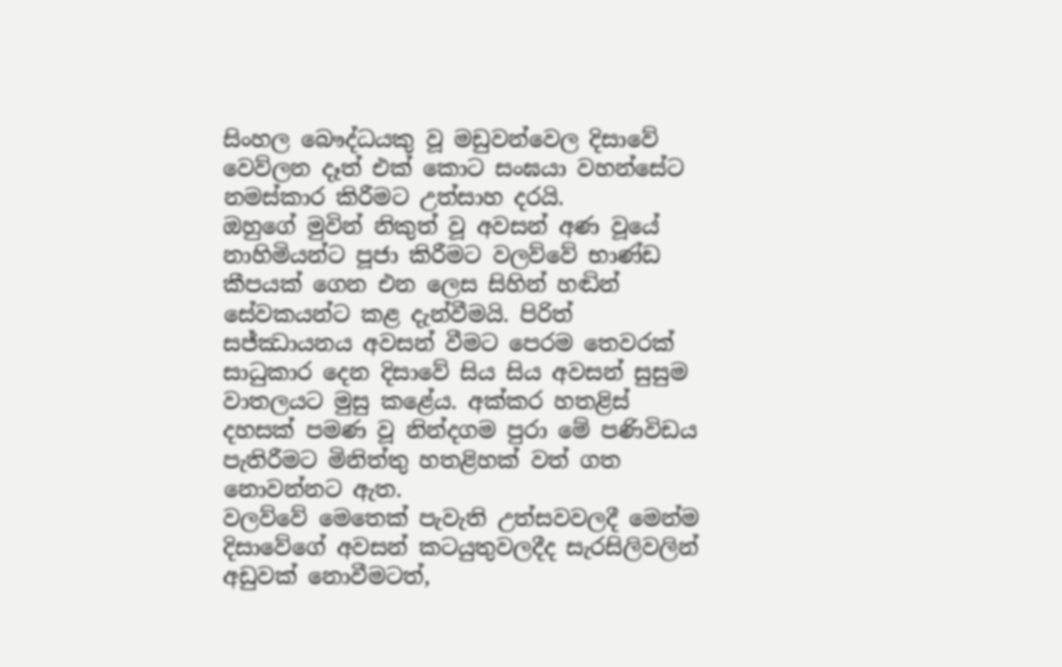සිංහල බෞද්ධයකු වූ මඩුවන්වෙල දිසාවේ වෙව්ලන දෑත් එක් කොට සංඝයා වහන්සේට නමස්කාර කිරීමට උත්සාහ දරයි.
ඔහුගේ මුවින් නිකුත් වූ අවසන් අණ වූයේ නාහිමියන්ට පූජා කිරීමට වලව්වේ භාණ්ඩ කීපයක් ගෙන එන ලෙස සිහින් හඬින් සේවකයන්ට කළ දැන්වීමයි. පිරිත් සජ්ඣායනය අවසන් වීමට පෙරම තෙවරක් සාධුකාර දෙන දිසාවේ සිය සිය අවසන් සුසුම වාතලයට මුසු කළේය. අක්කර හතළිස් දහසක් පමණ වූ නින්දගම පුරා මේ පණිවිඩය පැතිරීමට මිනිත්තු හතළිහක් වත් ගත නොවන්නට ඇත.
වලව්වේ මෙතෙක් පැවැති උත්සවවලදී මෙන්ම දිසාවේගේ අවසන් කටයුතුවලදීද සැරසිලිවලින් අඩුවක් නොවීමටත්,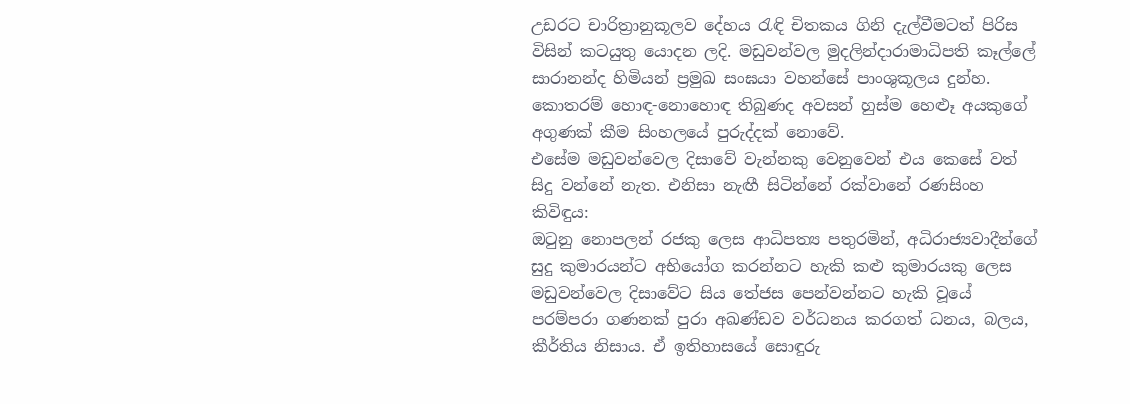උඩරට චාරිත්‍රානුකූලව දේහය රැඳි චිතකය ගිනි දැල්වීමටත් පිරිස විසින් කටයුතු යොදන ලදි. මඩුවන්වල මුදලින්දාරාමාධිපති කෑල්ලේ සාරානන්ද හිමියන් ප්‍රමුඛ සංඝයා වහන්සේ පාංශුකූලය දුන්හ. කොතරම් හොඳ-නොහොඳ තිබුණද අවසන් හුස්ම හෙළූ අයකුගේ අගුණක් කීම සිංහලයේ පුරුද්දක් නොවේ.
එසේම මඩුවන්වෙල දිසාවේ වැන්නකු වෙනුවෙන් එය කෙසේ වත් සිදු වන්නේ නැත. එනිසා නැඟී සිටින්නේ රක්වානේ රණසිංහ කිවිඳුය:
ඔටුනු නොපලන් රජකු ලෙස ආධිපත්‍ය පතුරමින්, අධිරාජ්‍යවාදීන්ගේ සුදු කුමාරයන්ට අභියෝග කරන්නට හැකි කළු කුමාරයකු ලෙස මඩුවන්වෙල දිසාවේට සිය තේජස පෙන්වන්නට හැකි වූයේ පරම්පරා ගණනක් පුරා අඛණ්ඩව වර්ධනය කරගත් ධනය, බලය, කීර්තිය නිසාය. ඒ ඉතිහාසයේ සොඳුරු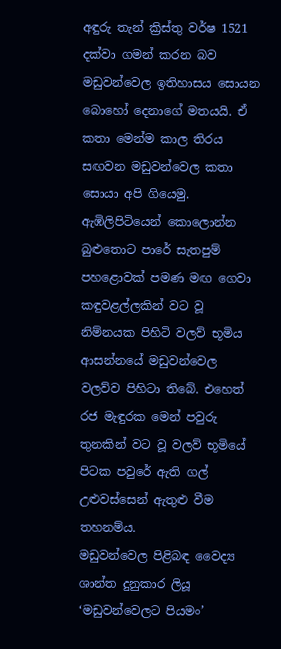අඳුරු තැන් ක්‍රිස්තු වර්ෂ 1521 දක්වා ගමන් කරන බව මඩුවන්වෙල ඉතිහාසය සොයන බොහෝ දෙනාගේ මතයයි. ඒ කතා මෙන්ම කාල තිරය සඟවන මඩුවන්වෙල කතා සොයා අපි ගියෙමු.
ඇඹිලිපිටියෙන් කොලොන්න බුළුතොට පාරේ සැතපුම් පහළොවක් පමණ මඟ ගෙවා කඳුවළල්ලකින් වට වූ නිම්නයක පිහිටි වලව් භූමිය ආසන්නයේ මඩුවන්වෙල වලව්ව පිහිටා තිබේ. එහෙත් රජ මැඳුරක මෙන් පවුරු තුනකින් වට වූ වලව් භූමියේ පිටක පවුරේ ඇති ගල් උළුවස්සෙන් ඇතුළු වීම තහනම්ය.
මඩුවන්වෙල පිළිබඳ වෛද්‍ය ශාන්ත දුනුකාර ලියූ ‘මඩුවන්වෙලට පියමං’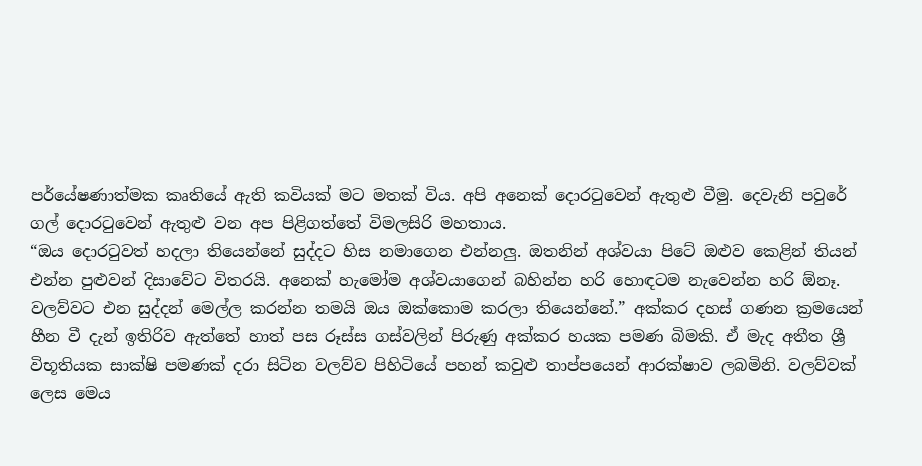පර්යේෂණාත්මක කෘතියේ ඇති කවියක් මට මතක් විය. අපි අනෙක් දොරටුවෙන් ඇතුළු වීමු. දෙවැනි පවුරේ ගල් දොරටුවෙන් ඇතුළු වන අප පිළිගත්තේ විමලසිරි මහතාය.
“ඔය දොරටුවත් හදලා තියෙන්නේ සුද්දට හිස නමාගෙන එන්නලු. ඔතනින් අශ්වයා පිටේ ඔළුව කෙළින් තියන් එන්න පුළුවන් දිසාවේට විතරයි. අනෙක් හැමෝම අශ්වයාගෙන් බහින්න හරි හොඳටම නැවෙන්න හරි ඕනෑ. වලව්වට එන සුද්දන් මෙල්ල කරන්න තමයි ඔය ඔක්කොම කරලා තියෙන්නේ.” අක්කර දහස් ගණන ක්‍රමයෙන් හීන වී දැන් ඉතිරිව ඇත්තේ හාත් පස රූස්ස ගස්වලින් පිරුණු අක්කර හයක පමණ බිමකි. ඒ මැද අතීත ශ්‍රී විභූතියක සාක්ෂි පමණක් දරා සිටින වලව්ව පිහිටියේ පහන් කවුළු තාප්පයෙන් ආරක්ෂාව ලබමිනි. වලව්වක් ලෙස මෙය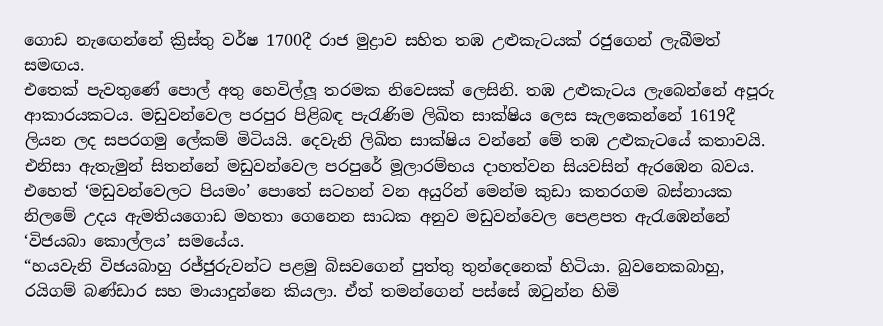ගොඩ නැඟෙන්නේ ක්‍රිස්තු වර්ෂ 1700දී රාජ මුද්‍රාව සහිත තඹ උළුකැටයක් රජුගෙන් ලැබීමත් සමඟය.
එතෙක් පැවතුණේ පොල් අතු හෙවිල්ලූ තරමක නිවෙසක් ලෙසිනි. තඹ උළුකැටය ලැබෙන්නේ අපූරු ආකාරයකටය. මඩුවන්වෙල පරපුර පිළිබඳ පැරැණිම ලිඛිත සාක්ෂිය ලෙස සැලකෙන්නේ 1619දී ලියන ලද සපරගමු ලේකම් මිටියයි. දෙවැනි ලිඛිත සාක්ෂිය වන්නේ මේ තඹ උළුකැටයේ කතාවයි. එනිසා ඇතැමුන් සිතන්නේ මඩුවන්වෙල පරපුරේ මූලාරම්භය දාහත්වන සියවසින් ඇරඹෙන බවය. එහෙත් ‘මඩුවන්වෙලට පියමං’ පොතේ සටහන් වන අයුරින් මෙන්ම කුඩා කතරගම බස්නායක නිලමේ උදය ඇමතියගොඩ මහතා ගෙනෙන සාධක අනුව මඩුවන්වෙල පෙළපත ඇරැඹෙන්නේ ‘විජයබා කොල්ලය’ සමයේය.
“හයවැනි විජයබාහු රජ්ජුරුවන්ට පළමු බිසවගෙන් පුත්තු තුන්දෙනෙක් හිටියා. බුවනෙකබාහු, රයිගම් බණ්ඩාර සහ මායාදුන්නෙ කියලා. ඒත් තමන්ගෙන් පස්සේ ඔටුන්න හිමි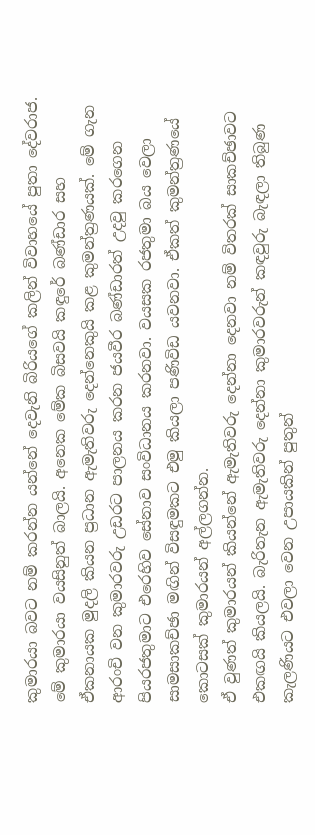කුමාරයා බවට නම් කරන්න යන්නේ දෙවැනි බිරියගේ කලින් විවාහයේ පුතා දේවරාජ. මේ කුමාරයා වයසිනුත් බාලයි. අනෙක මේක බිසවයි කඳුරේ බණ්ඩාර සහ ඒකනායක මුදලි කියන ප්‍රධාන ඇමැතිවරු දෙන්නෙකුයි කළ කුමන්ත්‍රණයක්. මේ ගැන ආරංචි වන කුමාරවරු උඩරට පාලනය කරන ජයවීර බණ්ඩාරත් උදවු කරගෙන පියරජතුමාට එරෙහිව සේනාව සංවිධානය කරනවා. වයසක රජතුමා බය වෙලා සාමසාකච්ඡා මඟින් විසඳුමකට එමු කියලා පණිවිඩ යවනවා. ඒකත් කුමන්ත්‍රණයේ කොටසක් කුමාරයන් අල්ලගන්න.
ඒ වුණත් කුමාරයන් කියන්නේ ඇමැතිවරු දෙන්නා දෙනවා නම් විතරක් සාකච්ඡාවට එකඟයි කියලයි. බැරිතැන ඇමැතිවරු දෙන්නා කුමාරවරුන් කඳවුරු බැඳලා තිබුණ කැලණියට එවලා වෙන උපායකින් පුතුන්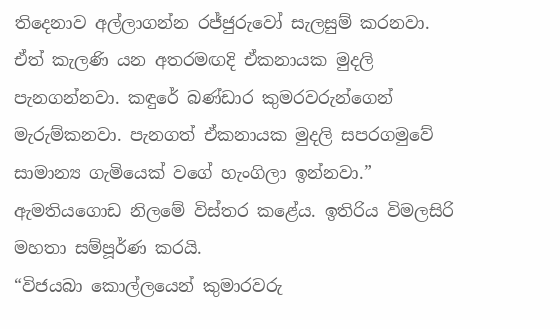තිදෙනාව අල්ලාගන්න රජ්ජුරුවෝ සැලසුම් කරනවා. ඒත් කැලණි යන අතරමඟදි ඒකනායක මුදලි පැනගන්නවා. කඳුරේ බණ්ඩාර කුමරවරුන්ගෙන් මැරුම්කනවා. පැනගත් ඒකනායක මුදලි සපරගමුවේ සාමාන්‍ය ගැමියෙක් වගේ හැංගිලා ඉන්නවා.” ඇමතියගොඩ නිලමේ විස්තර කළේය. ඉතිරිය විමලසිරි මහතා සම්පූර්ණ කරයි.
“විජයබා කොල්ලයෙන් කුමාරවරු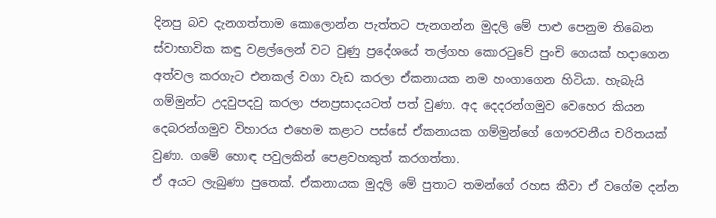දිනපු බව දැනගත්තාම කොලොන්න පැත්තට පැනගන්න මුදලි මේ පාළු පෙනුම තිබෙන ස්වාභාවික කඳු වළල්ලෙන් වට වුණු ප්‍රදේශයේ තල්ගහ කොරටුවේ පුංචි ගෙයක් හදාගෙන අත්වල කරගැට එනකල් වගා වැඩ කරලා ඒකනායක නම හංගාගෙන හිටියා. හැබැයි ගම්මුන්ට උදවුපදවු කරලා ජනප්‍රසාදයටත් පත් වුණා. අද දෙදරන්ගමුව වෙහෙර කියන දෙබරන්ගමුව විහාරය එහෙම කළාට පස්සේ ඒකනායක ගම්මුන්ගේ ගෞරවනීය චරිතයක් වුණා. ගමේ හොඳ පවුලකින් පෙළවහකුත් කරගත්තා.
ඒ අයට ලැබුණා පුතෙක්. ඒකනායක මුදලි මේ පුතාට තමන්ගේ රහස කීවා ඒ වගේම දන්න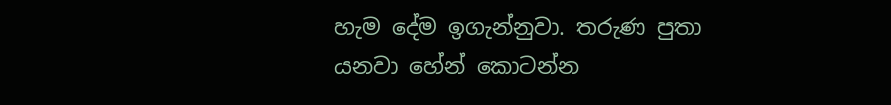හැම දේම ඉගැන්නුවා. තරුණ පුතා යනවා හේන් කොටන්න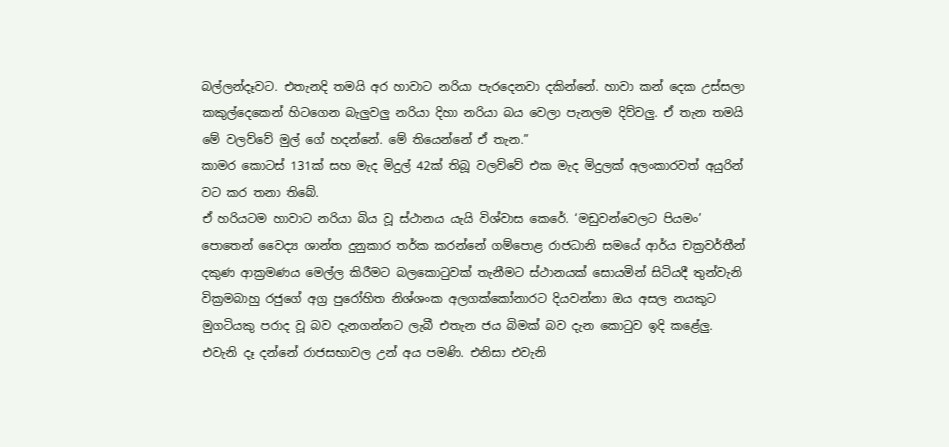බල්ලන්දෑවට. එතැනදි තමයි අර හාවාට නරියා පැරදෙනවා දකින්නේ. හාවා කන් දෙක උස්සලා කකුල්දෙකෙන් හිටගෙන බැලුවලු නරියා දිහා නරියා බය වෙලා පැනලම දිව්වලු. ඒ තැන තමයි මේ වලව්වේ මුල් ගේ හදන්නේ. මේ තියෙන්නේ ඒ තැන.”
කාමර කොටස් 131ක් සහ මැද මිදුල් 42ක් තිබූ වලව්වේ එක මැද මිදුලක් අලංකාරවත් අයුරින් වට කර තනා තිබේ.
ඒ හරියටම හාවාට නරියා බිය වූ ස්ථානය යැයි විශ්වාස කෙරේ. ‘මඩුවන්වෙලට පියමං’ පොතෙන් වෛද්‍ය ශාන්ත දුනුකාර තර්ක කරන්නේ ගම්පොළ රාජධානි සමයේ ආර්ය චක්‍රවර්තීන් දකුණ ආක්‍රමණය මෙල්ල කිරීමට බලකොටුවක් තැනීමට ස්ථානයක් සොයමින් සිටියදී තුන්වැනි වික්‍රමබාහු රජුගේ අග්‍ර පුරෝහිත නිශ්ශංක අලගක්කෝනාරට දියවන්නා ඔය අසල නයකුට මුගටියකු පරාද වූ බව දැනගන්නට ලැබී එතැන ජය බිමක් බව දැන කොටුව ඉදි කළේලු.
එවැනි දෑ දන්නේ රාජසභාවල උන් අය පමණි. එනිසා එවැනි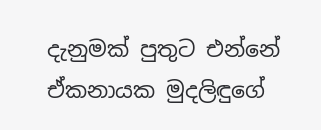දැනුමක් පුතුට එන්නේ ඒකනායක මුදලිඳුගේ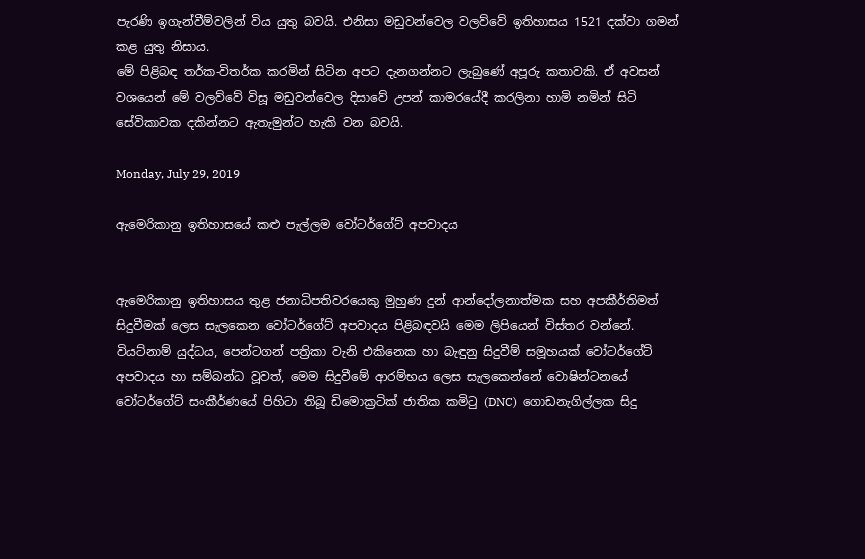පැරණි ඉගැන්වීම්වලින් විය යුතු බවයි. එනිසා මඩුවන්වෙල වලව්වේ ඉතිහාසය 1521 දක්වා ගමන් කළ යුතු නිසාය.
මේ පිළිබඳ තර්ක-විතර්ක කරමින් සිටින අපට දැනගන්නට ලැබුණේ අපූරු කතාවකි. ඒ අවසන් වශයෙන් මේ වලව්වේ විසූ මඩුවන්වෙල දිසාවේ උපන් කාමරයේදී කරලිනා හාමි නමින් සිටි සේවිකාවක දකින්නට ඇතැමුන්ට හැකි වන බවයි.

Monday, July 29, 2019

ඇමෙරිකානු ඉතිහාසයේ කළු පැල්ලම වෝටර්ගේට් අපවාදය


ඇමෙරිකානු ඉතිහාසය තුළ ජනාධිපතිවරයෙකු මුහුණ දුන් ආන්දෝලනාත්මක සහ අපකීර්තිමත් සිදුවීමක් ලෙස සැලකෙන වෝටර්ගේට් අපවාදය පිළිබඳවයි මෙම ලිපියෙන් විස්තර වන්නේ.
වියට්නාම් යුද්ධය, පෙන්ටගන් පත්‍රිකා වැනි එකිනෙක හා බැඳුනු සිදුවීම් සමූහයක් වෝටර්ගේට් අපවාදය හා සම්බන්ධ වූවත්, මෙම සිදුවීමේ ආරම්භය ලෙස සැලකෙන්නේ වොෂින්ටනයේ වෝටර්ගේට් සංකීර්ණයේ පිහිටා තිබූ ඩිමොක්‍රටික් ජාතික කමිටු (DNC)  ගොඩනැගිල්ලක සිදු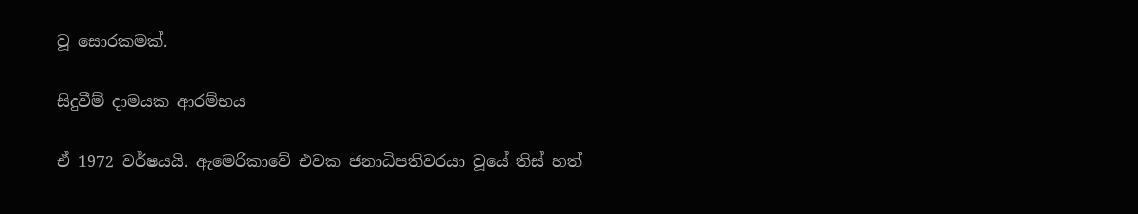වූ සොරකමක්.

සිදුවීම් දාමයක ආරම්භය

ඒ 1972 වර්ෂයයි. ඇමෙරිකාවේ එවක ජනාධිපතිවරයා වූයේ තිස් හත්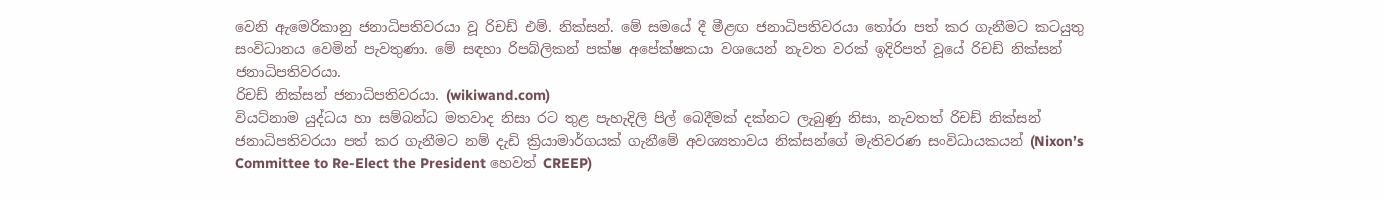වෙනි ඇමෙරිකානු ජනාධිපතිවරයා වූ රිචඩ් එම්. නික්සන්. මේ සමයේ දී මීළඟ ජනාධිපතිවරයා තෝරා පත් කර ගැනීමට කටයුතු සංවිධානය වෙමින් පැවතුණා. මේ සඳහා රිපබ්ලිකන් පක්ෂ අපේක්ෂකයා වශයෙන් නැවත වරක් ඉදිරිපත් වූයේ රිචඩ් නික්සන් ජනාධිපතිවරයා.
රිචඩ් නික්සන් ජනාධිපතිවරයා. (wikiwand.com)
වියට්නාම යුද්ධය හා සම්බන්ධ මතවාද නිසා රට තුළ පැහැදිලි පිල් බෙදීමක් දක්නට ලැබුණු නිසා, නැවතත් රිචඩ් නික්සන් ජනාධිපතිවරයා පත් කර ගැනීමට නම් දැඩි ක්‍රියාමාර්ගයක් ගැනීමේ අවශ්‍යතාවය නික්සන්ගේ මැතිවරණ සංවිධායකයන් (Nixon’s Committee to Re-Elect the President හෙවත් CREEP)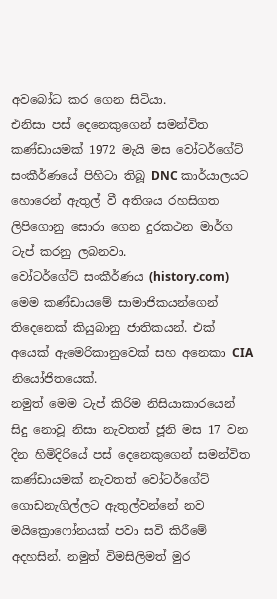අවබෝධ කර ගෙන සිටියා.
එනිසා පස් දෙනෙකුගෙන් සමන්විත කණ්ඩායමක් 1972 මැයි මස වෝටර්ගේට් සංකීර්ණයේ පිහිටා තිබූ DNC කාර්යාලයට හොරෙන් ඇතුල් වී අතිශය රහසිගත ලිපිගොනු සොරා ගෙන දුරකථන මාර්ග ටැප් කරනු ලබනවා.
වෝටර්ගේට් සංකීර්ණය (history.com)
මෙම කණ්ඩායමේ සාමාජිකයන්ගෙන් තිදෙනෙක් කියුබානු ජාතිකයන්. එක් අයෙක් ඇමෙරිකානුවෙක් සහ අනෙකා CIA නියෝජිතයෙක්.
නමුත් මෙම ටැප් කිරිම නිසියාකාරයෙන් සිදු නොවූ නිසා නැවතත් ජූනි මස 17 වන දින හිමිදිරියේ පස් දෙනෙකුගෙන් සමන්විත කණ්ඩායමක් නැවතත් වෝටර්ගේට් ගොඩනැගිල්ලට ඇතුල්වන්නේ නව මයික්‍රොෆෝනයක් පවා සවි කිරීමේ අදහසින්. නමුත් විමසිලිමත් මුර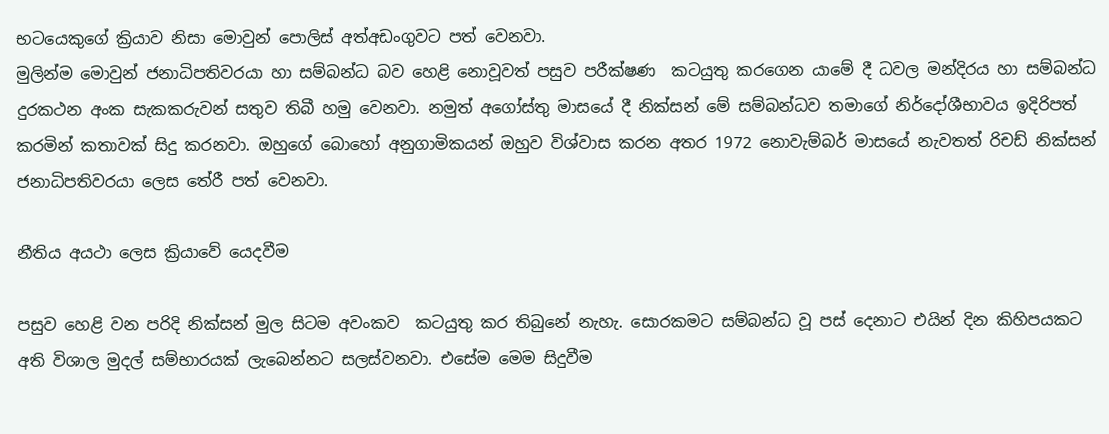භටයෙකුගේ ක්‍රියාව නිසා මොවුන් පොලිස් අත්අඩංගුවට පත් වෙනවා.
මුලින්ම මොවුන් ජනාධිපතිවරයා හා සම්බන්ධ බව හෙළි නොවූවත් පසුව පරීක්ෂණ  කටයුතු කරගෙන යාමේ දී ධවල මන්දිරය හා සම්බන්ධ දුරකථන අංක සැකකරුවන් සතුව තිබී හමු වෙනවා. නමුත් අගෝස්තු මාසයේ දී නික්සන් මේ සම්බන්ධව තමාගේ නිර්දෝශීභාවය ඉදිරිපත් කරමින් කතාවක් සිදු කරනවා. ඔහුගේ බොහෝ අනුගාමිකයන් ඔහුව විශ්වාස කරන අතර 1972 නොවැම්බර් මාසයේ නැවතත් රිචඩ් නික්සන් ජනාධිපතිවරයා ලෙස තේරී පත් වෙනවා.

නීතිය අයථා ලෙස ක්‍රියාවේ යෙදවීම

පසුව හෙළි වන පරිදි නික්සන් මුල සිටම අවංකව  කටයුතු කර තිබුනේ නැහැ. සොරකමට සම්බන්ධ වූ පස් දෙනාට එයින් දින කිහිපයකට අති විශාල මුදල් සම්භාරයක් ලැබෙන්නට සලස්වනවා. එසේම මෙම සිදුවීම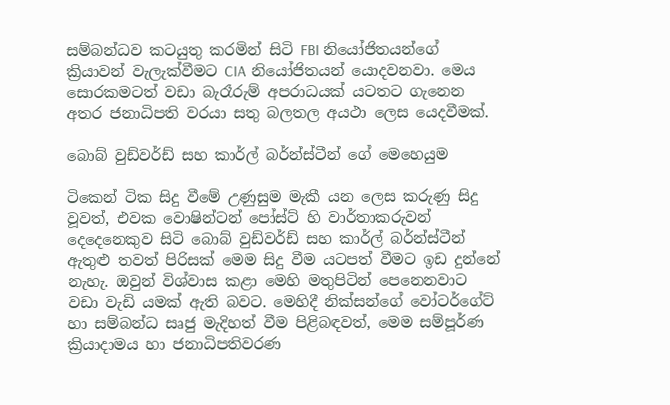සම්බන්ධව කටයුතු කරමින් සිටි FBI නියෝජිතයන්ගේ ක්‍රියාවන් වැලැක්වීමට CIA නියෝජිතයන් යොදවනවා. මෙය සොරකමටත් වඩා බැරෑරුම් අපරාධයක් යටතට ගැනෙන අතර ජනාධිපති වරයා සතු බලතල අයථා ලෙස යෙදවීමක්.

බොබ් වුඩ්වර්ඩ් සහ කාර්ල් බර්න්ස්ටීන් ගේ මෙහෙයුම

ටිකෙන් ටික සිදු වීමේ උණුසුම මැකී යන ලෙස කරුණු සිදු වූවත්, එවක වොෂින්ටන් පෝස්ට් හි වාර්තාකරුවන් දෙදෙනෙකුව සිටි බොබ් වුඩ්වර්ඩ් සහ කාර්ල් බර්න්ස්ටීන් ඇතුළු තවත් පිරිසක් මෙම සිදු වීම යටපත් වීමට ඉඩ දුන්නේ නැහැ. ඔවුන් විශ්වාස කළා මෙහි මතුපිටින් පෙනෙනවාට වඩා වැඩි යමක් ඇති බවට. මෙහිදී නික්සන්ගේ වෝටර්ගේට් හා සම්බන්ධ සෘජු මැදිහත් වීම පිළිබඳවත්, මෙම සම්පූර්ණ ක්‍රියාදාමය හා ජනාධිපතිවරණ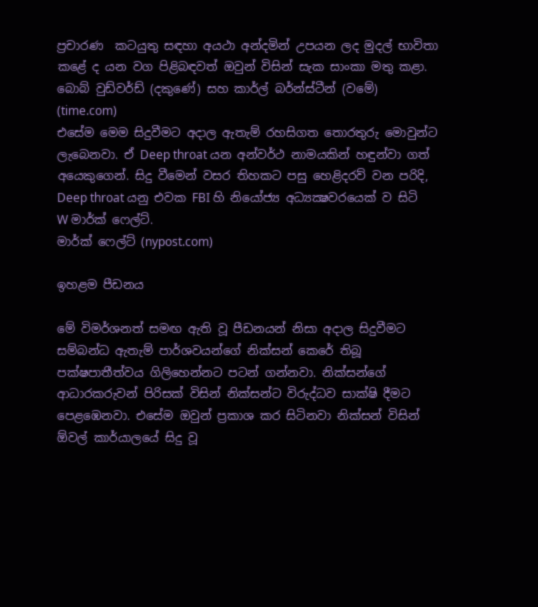ප්‍රචාරණ  කටයුතු සඳහා අයථා අන්දමින් උපයන ලද මුදල් භාවිතා කළේ ද යන වග පිළිබඳවත් ඔවුන් විසින් සැක සාංකා මතු කළා.
බොබ් වුඩ්වර්ඩ් (දකුණේ) සහ කාර්ල් බර්න්ස්ටීන් (වමේ) (time.com)
එසේම මෙම සිදුවීමට අදාල ඇතැම් රහසිගත තොරතුරු මොවුන්ට ලැබෙනවා. ඒ Deep throat යන අන්වර්ථ නාමයකින් හඳුන්වා ගත් අයෙකුගෙන්. සිදු වීමෙන් වසර තිහකට පසු හෙළිදරව් වන පරිදි, Deep throat යනු එවක FBI හි නියෝජ්‍ය අධ්‍යක්‍ෂවරයෙක් ව සිටි W මාර්ක් ෆෙල්ට්.
මාර්ක් ෆෙල්ට් (nypost.com)

ඉහළම පීඩනය

මේ විමර්ශනත් සමඟ ඇති වූ පීඩනයන් නිසා අදාල සිදුවීමට සම්බන්ධ ඇතැම් පාර්ශවයන්ගේ නික්සන් කෙරේ තිබූ පක්ෂපාතීත්වය ගිලිහෙන්නට පටන් ගන්නවා. නික්සන්ගේ ආධාරකරුවන් පිරිසක් විසින් නික්සන්ට විරුද්ධව සාක්ෂි දීමට පෙළඹෙනවා. එසේම ඔවුන් ප්‍රකාශ කර සිටිනවා නික්සන් විසින් ඕවල් කාර්යාලයේ සිදු වූ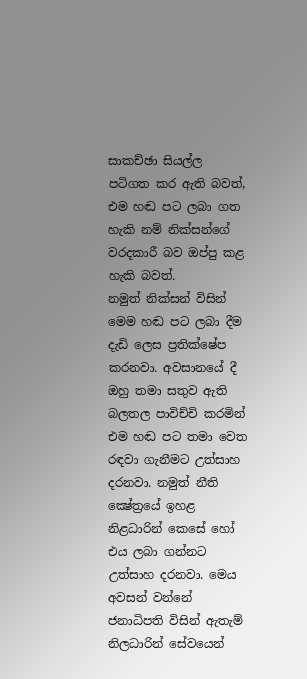සාකච්ඡා සියල්ල පටිගත කර ඇති බවත්, එම හඬ පට ලබා ගත හැකි නම් නික්සන්ගේ වරදකාරී බව ඔප්පු කළ හැකි බවත්.
නමුත් නික්සන් විසින් මෙම හඬ පට ලබා දීම දැඩි ලෙස ප්‍රතික්ෂේප කරනවා. අවසානයේ දී ඔහු තමා සතුව ඇති බලතල පාවිච්චි කරමින් එම හඬ පට තමා වෙත රඳවා ගැනීමට උත්සාහ දරනවා. නමුත් නීති ක්‍ෂේත්‍රයේ ඉහළ නිළධාරින් කෙසේ හෝ එය ලබා ගන්නට උත්සාහ දරනවා. මෙය අවසන් වන්නේ ජනාධිපති විසින් ඇතැම් නිලධාරින් සේවයෙන්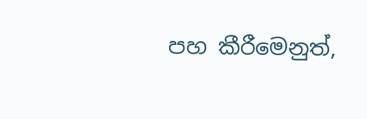පහ කීරීමෙනුත්,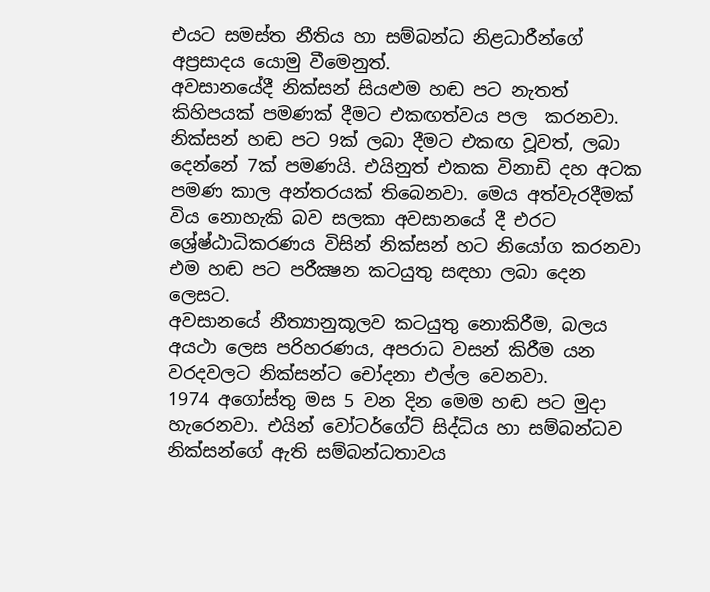එයට සමස්ත නීතිය හා සම්බන්ධ නිළධාරීන්ගේ අප්‍රසාදය යොමු වීමෙනුත්.
අවසානයේදී නික්සන් සියළුම හඬ පට නැතත් කිහිපයක් පමණක් දීමට එකඟත්වය පල  කරනවා. නික්සන් හඬ පට 9ක් ලබා දීමට එකඟ වූවත්, ලබා දෙන්නේ 7ක් පමණයි. එයිනුත් එකක විනාඩි දහ අටක පමණ කාල අන්තරයක් තිබෙනවා. මෙය අත්වැරදීමක් විය නොහැකි බව සලකා අවසානයේ දී එරට ශ්‍රේෂ්ඨාධිකරණය විසින් නික්සන් හට නියෝග කරනවා එම හඬ පට පරීක්‍ෂන කටයුතු සඳහා ලබා දෙන ලෙසට.
අවසානයේ නීත්‍යානුකූලව කටයුතු නොකිරීම, බලය අයථා ලෙස පරිහරණය, අපරාධ වසන් කිරීම යන වරදවලට නික්සන්ට චෝදනා එල්ල වෙනවා.
1974 අගෝස්තු මස 5 වන දින මෙම හඬ පට මුදා හැරෙනවා. එයින් වෝටර්ගේට් සිද්ධිය හා සම්බන්ධව නික්සන්ගේ ඇති සම්බන්ධතාවය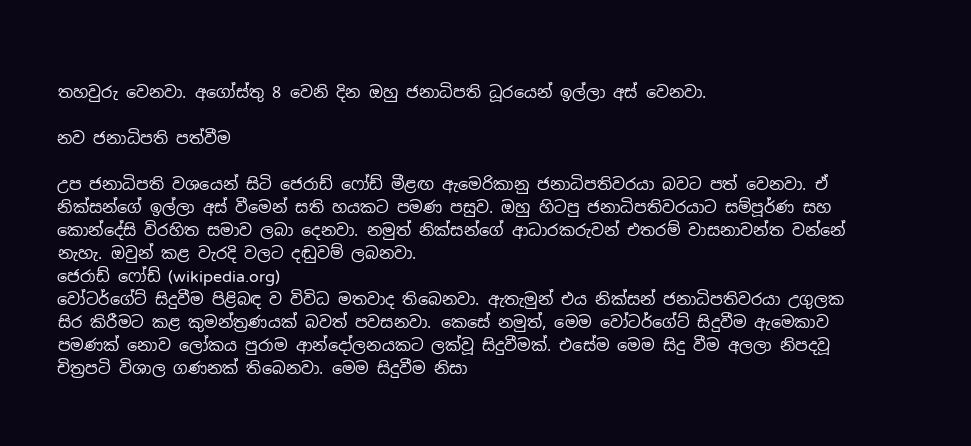තහවුරු වෙනවා. අගෝස්තු 8 වෙනි දින ඔහු ජනාධිපති ධූරයෙන් ඉල්ලා අස් වෙනවා.

නව ජනාධිපති පත්වීම

උප ජනාධිපති වශයෙන් සිටි ජෙරාඩ් ෆෝඩ් මීළඟ ඇමෙරිකානු ජනාධිපතිවරයා බවට පත් වෙනවා. ඒ නික්සන්ගේ ඉල්ලා අස් වීමෙන් සති හයකට පමණ පසුව. ඔහු හිටපු ජනාධිපතිවරයාට සම්පූර්ණ සහ කොන්දේසි විරහිත සමාව ලබා දෙනවා. නමුත් නික්සන්ගේ ආධාරකරුවන් එතරම් වාසනාවන්ත වන්නේ නැහැ. ඔවුන් කළ වැරදි වලට දඬුවම් ලබනවා.
ජෙරාඩ් ෆෝඩ් (wikipedia.org)
වෝටර්ගේට් සිදුවීම පිළිබඳ ව විවිධ මතවාද තිබෙනවා. ඇතැමුන් එය නික්සන් ජනාධිපතිවරයා උගුලක සිර කිරීමට කළ කුමන්ත්‍රණයක් බවත් පවසනවා. කෙසේ නමුත්, මෙම වෝටර්ගේට් සිදුවීම ඇමෙකාව පමණක් නොව ලෝකය පුරාම ආන්දෝලනයකට ලක්වූ සිදුවීමක්. එසේම මෙම සිදු වීම අලලා නිපදවූ චිත්‍රපටි විශාල ගණනක් තිබෙනවා. මෙම සිදුවීම නිසා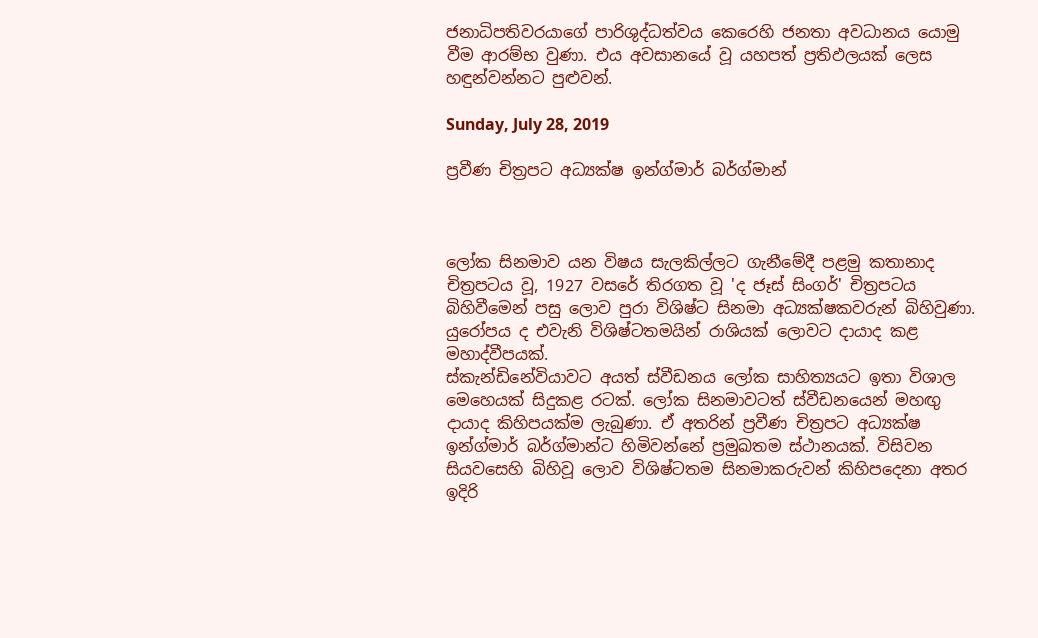ජනාධිපතිවරයාගේ පාරිශුද්ධත්වය කෙරෙහි ජනතා අවධානය යොමු වීම ආරම්භ වුණා. එය අවසානයේ වූ යහපත් ප්‍රතිඵලයක් ලෙස හඳුන්වන්නට පුළුවන්.

Sunday, July 28, 2019

ප්‍රවීණ චිත්‍රපට අධ්‍යක්ෂ ඉන්ග්මාර් බර්ග්මාන්



ලෝක සිනමාව යන විෂය සැලකිල්ලට ගැනීමේදී පළමු කතානාද චිත්‍රපටය වූ, 1927 වසරේ තිරගත වූ 'ද ජෑස් සිංගර්' චිත්‍රපටය බිහිවීමෙන් පසු ලොව පුරා විශිෂ්ට සිනමා අධ්‍යක්ෂකවරුන් බිහිවුණා. යුරෝපය ද එවැනි විශිෂ්ටතමයින් රාශියක් ලොවට දායාද කළ මහාද්වීපයක්.
ස්කැන්ඩිනේවියාවට අයත් ස්වීඩනය ලෝක සාහිත්‍යයට ඉතා විශාල මෙහෙයක් සිදුකළ රටක්. ලෝක සිනමාවටත් ස්වීඩනයෙන් මහඟු දායාද කිහිපයක්ම ලැබුණා. ඒ අතරින් ප්‍රවීණ චිත්‍රපට අධ්‍යක්ෂ ඉන්ග්මාර් බර්ග්මාන්ට හිමිවන්නේ ප්‍රමුඛතම ස්ථානයක්. විසිවන සියවසෙහි බිහිවූ ලොව විශිෂ්ටතම සිනමාකරුවන් කිහිපදෙනා අතර ඉදිරි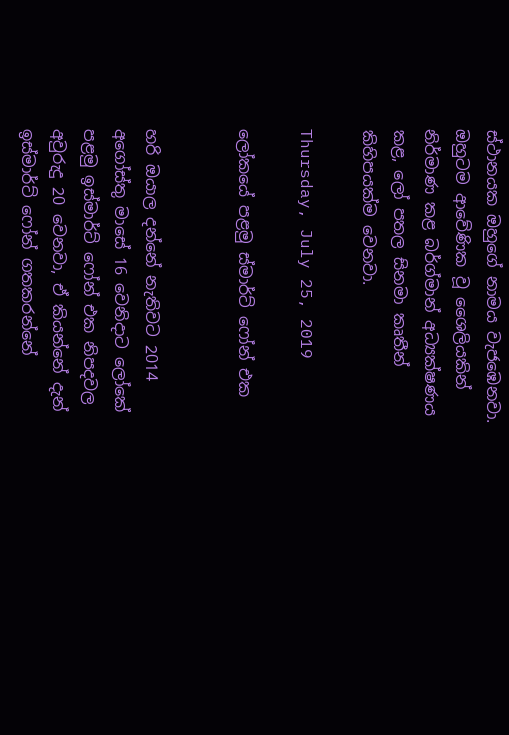ස්ථානයක ඔහුගේ නාමය වැජඹෙනවා. ඔහුටම ආවේණික වූ ශෛලියකින් නිර්මාණ කළ බර්ග්මාන් අධ්‍යක්ෂණය කළ, ලෝ පතල සිනමා කෘතීන් කිහිපයක්ම වෙනවා.

Thursday, July 25, 2019

ලෝකයේ පළමු ස්මාර්ට් ෆෝන් එක


හරි ඔයාල දන්නේ නැතිවට 2014 අගෝස්තු මාසේ 16 වෙනිදාට ලෝකේ පළමු ඉස්මාර්ට් ෆෝන් එක නිපදවල අවුරුදු 20 වෙනවා, ඒ කියන්නේ දැන් ඉස්මාර්ට් ෆෝන් ගතකරන්නේ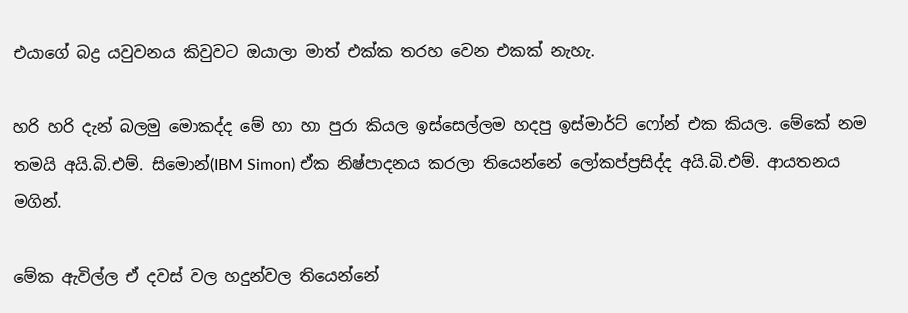එයාගේ බද්‍ර යවුවනය කිවුවට ඔයාලා මාත් එක්ක තරහ වෙන එකක් නැහැ.

හරි හරි දැන් බලමු මොකද්ද මේ හා හා පුරා කියල ඉස්සෙල්ලම හදපු ඉස්මාර්ට් ෆෝන් එක කියල. මේකේ නම තමයි අයි.බි.එම්. සිමොන්(IBM Simon) ඒක නිෂ්පාදනය කරලා තියෙන්නේ ලෝකප්ප්‍රසිද්ද අයි.බි.එම්. ආයතනය මගින්.

මේක ඇවිල්ල ඒ දවස් වල හදුන්වල තියෙන්නේ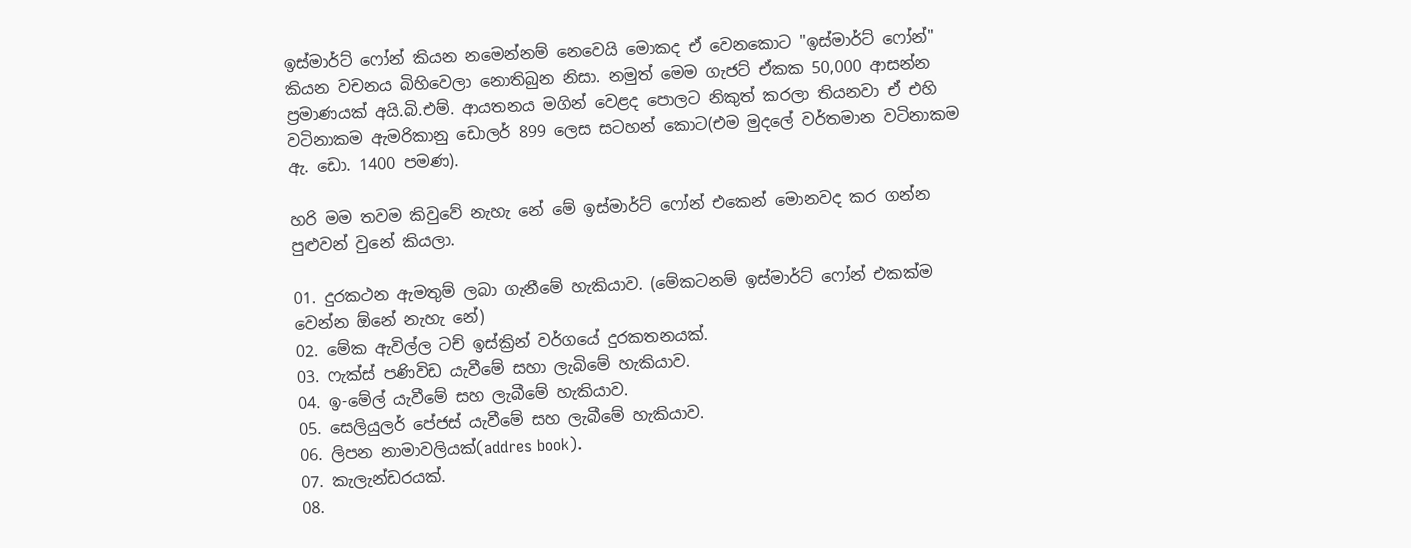ඉස්මාර්ට් ෆෝන් කියන නමෙන්නම් නෙවෙයි මොකද ඒ වෙනකොට "ඉස්මාර්ට් ෆෝන්" කියන වචනය බිහිවෙලා නොතිබුන නිසා. නමුත් මෙම ගැජට් ඒකක 50,000 ආසන්න ප්‍රමාණයක් අයි.බි.එම්. ආයතනය මගින් වෙළද පොලට නිකුත් කරලා තියනවා ඒ එහි වටිනාකම ඇමරිකානු ඩොලර් 899 ලෙස සටහන් කොට(එම මුදලේ වර්තමාන වටිනාකම ඇ. ඩො. 1400 පමණ).

හරි මම තවම කිවුවේ නැහැ නේ මේ ඉස්මාර්ට් ෆෝන් එකෙන් මොනවද කර ගන්න පුළුවන් වුනේ කියලා.

01. දුරකථන ඇමතුම් ලබා ගැනීමේ හැකියාව. (මේකටනම් ඉස්මාර්ට් ෆෝන් එකක්ම වෙන්න ඕනේ නැහැ නේ)
02. මේක ඇවිල්ල ටච් ඉස්ක්‍රින් වර්ගයේ දුරකතනයක්.
03. ෆැක්ස් පණිවිඩ යැවීමේ සහා ලැබිමේ හැකියාව.
04. ඉ-මේල් යැවීමේ සහ ලැබීමේ හැකියාව.
05. සෙලියුලර් පේජස් යැවීමේ සහ ලැබීමේ හැකියාව.
06. ලිපන නාමාවලියක්(addres book).
07. කැලැන්ඩරයක්.
08.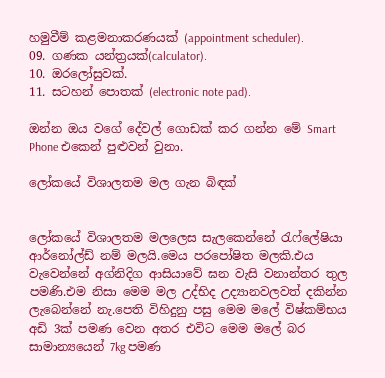හමුවීම් කළමනාකරණයක් (appointment scheduler).
09. ගණක යන්ත්‍රයක්(calculator).
10. ඔරලෝසුවක්.
11. සටහන් පොතක් (electronic note pad).

ඔන්න ඔය වගේ දේවල් ගොඩක් කර ගන්න මේ Smart Phone එකෙන් පුළුවන් වුනා.

ලෝකයේ විශාලතම මල ගැන බිඳක්


ලෝකයේ විශාලතම මලලෙස සැලකෙන්නේ රැෆ්ලේෂියා ආර්නෝල්ඩ් නම් මලයි.මෙය පරපෝෂිත මලකි.එය වැවෙන්නේ අග්නිදිග ආසියාවේ ඝන වැසි වනාන්තර තුල පමණි.එම නිසා මෙම මල උද්භිද උද්‍යානවලවත් දකින්න ලැබෙන්නේ නැ.පෙති විහිදුනු පසු මෙම මලේ විෂ්කම්භය අඩි 3ක් පමණ වෙන අතර එවිට මෙම මලේ බර සාමාන්‍යයෙන් 7kg පමණ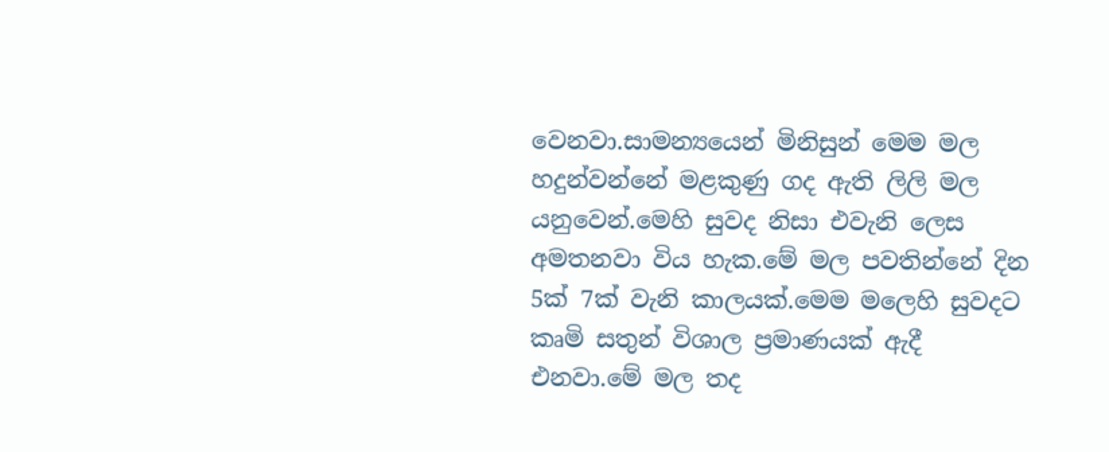වෙනවා.සාමන්‍යයෙන් මිනිසුන් මෙම මල හදුන්වන්නේ මළකුණු ගද ඇති ලිලි මල යනුවෙන්.මෙහි සුවද නිසා එවැනි ලෙස අමතනවා විය හැක.මේ මල පවතින්නේ දින 5ක් 7ක් වැනි කාලයක්.මෙම මලෙහි සුවදට කෘමි සතුන් විශාල ප්‍රමාණයක් ඇදී එනවා.මේ මල තද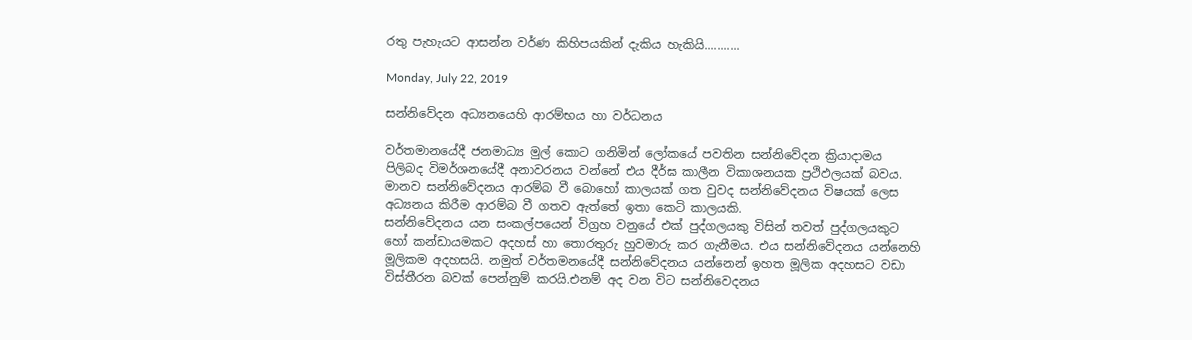රතු පැහැයට ආසන්න වර්ණ කිහිපයකින් දැකිය හැකියි...........

Monday, July 22, 2019

සන්නිවේදන අධ්‍යනයෙහි ආරම්භය හා වර්ධනය

වර්තමානයේදී ජනමාධ්‍ය මුල් කොට ගනිමින් ලෝකයේ පවතින සන්නිවේදන ක්‍රියාදාමය පිලිබද විමර්ශනයේදී අනාවරනය වන්නේ එය දීර්ඝ කාලීන විකාශනයක ප්‍රථිඵලයක් බවය. මානව සන්නිවේදනය ආරම්බ වී බොහෝ කාලයක් ගත වුවද සන්නිවේදනය විෂයක් ලෙස අධ්‍යනය කිරීම ආරම්බ වී ගතව ඇත්තේ ඉතා කෙටි කාලයකි.
සන්නිවේදනය යන සංකල්පයෙන් විග්‍රහ වනුයේ එක් පුද්ගලයකු විසින් තවත් පුද්ගලයකුට හෝ කන්ඩායමකට අදහස් හා තොරතුරු හුවමාරු කර ගැනීමය. එය සන්නිවේදනය යන්නෙහි මූලිකම අදහසයි. නමුත් වර්තමනයේදී සන්නිවේදනය යන්නෙන් ඉහත මූලික අදහසට වඩා විස්තීරන බවක් පෙන්නුම් කරයි.එනම් අද වන විට සන්නිවෙදනය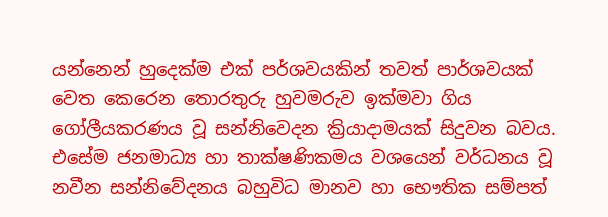යන්නෙන් හුදෙක්ම එක් පර්ශවයකින් තවත් පාර්ශවයක් වෙත කෙරෙන තොරතුරු හුවමරුව ඉක්මවා ගිය ගෝලීයකරණය වූ සන්නිවෙදන ක්‍රියාදාමයක් සිදුවන බවය. එසේම ජනමාධ්‍ය හා තාක්ෂණිකමය වශයෙන් වර්ධනය වූ නවීන සන්නිවේදනය බහුවිධ මානව හා භෞතික සම්පත්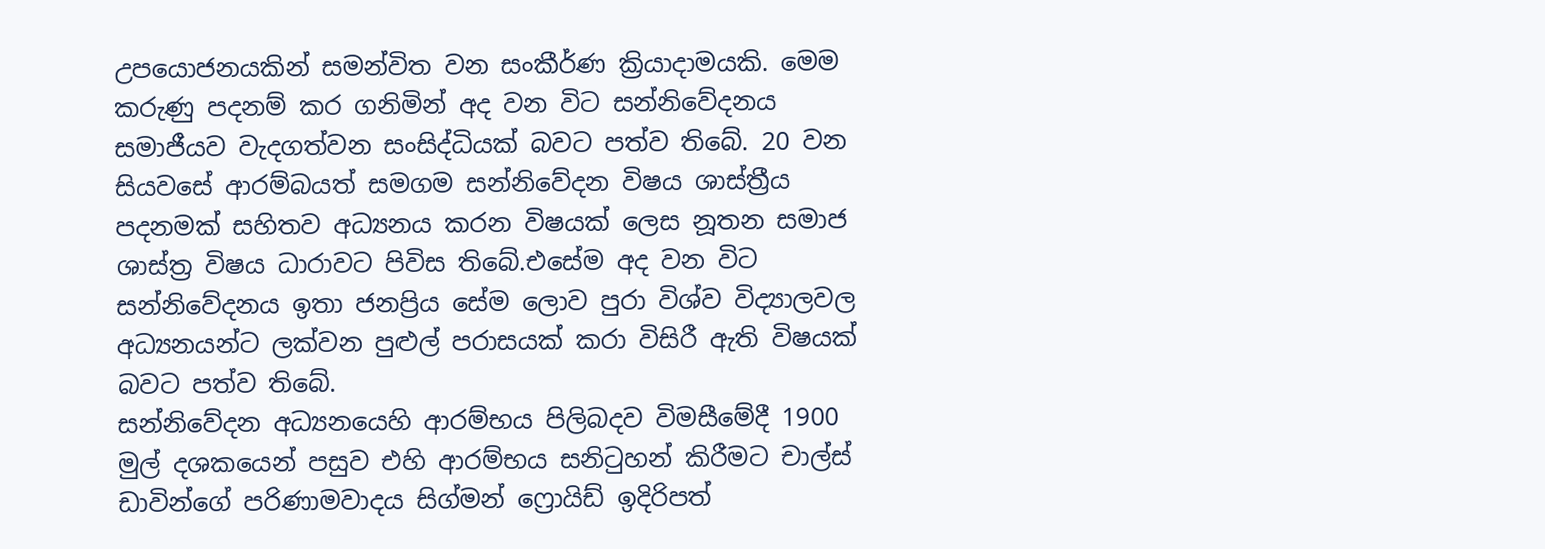උපයොජනයකින් සමන්විත වන සංකීර්ණ ක්‍රියාදාමයකි. මෙම කරුණු පදනම් කර ගනිමින් අද වන විට සන්නිවේදනය සමාජීයව වැදගත්වන සංසිද්ධියක් බවට පත්ව තිබේ. 20 වන සියවසේ ආරම්බයත් සමගම සන්නිවේදන විෂය ශාස්ත්‍රීය පදනමක් සහිතව අධ්‍යනය කරන විෂයක් ලෙස නූතන සමාජ ශාස්ත්‍ර විෂය ධාරාවට පිවිස තිබේ.එසේම අද වන විට සන්නිවේදනය ඉතා ජනප්‍රිය සේම ලොව පුරා විශ්ව විද්‍යාලවල අධ්‍යනයන්ට ලක්වන පුළුල් පරාසයක් කරා විසිරී ඇති විෂයක් බවට පත්ව තිබේ.
සන්නිවේදන අධ්‍යනයෙහි ආරම්භය පිලිබදව විමසීමේදී 1900 මුල් දශකයෙන් පසුව එහි ආරම්භය සනි‍ටුහන් කිරීමට චාල්ස් ඩාවින්ගේ පරිණාමවාදය සිග්මන් ෆ්‍රොයිඩ් ඉදිරිපත්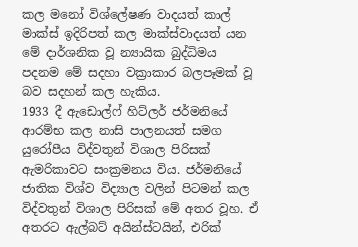කල මනෝ විශ්ලේෂණ වාදයත් කාල් මාක්ස් ඉදිරිපත් කල මාක්ස්වාදයත් යන මේ දාර්ශනික වූ න්‍යායික බුද්ධිමය පදනම මේ සදහා වක්‍රාකාර බලපෑමක් වූ බව සදහන් කල හැකිය.
1933 දී ඇඩොල්ෆ් හිට්ලර් ජර්මනියේ ආරම්භ කල නාසි පාලනයත් සමග යුරෝපීය විද්වතුන් විශාල පිරිසක් ඇමරිකාවට සංක්‍රමනය විය. ජර්මනියේ ජාතික විශ්ව විද්‍යාල වලින් පිටමන් කල විද්වතුන් විශාල පිරිසක් මේ අතර වූහ. ඒ අතරට ඇල්බට් අයින්ස්ටයින්, එරික්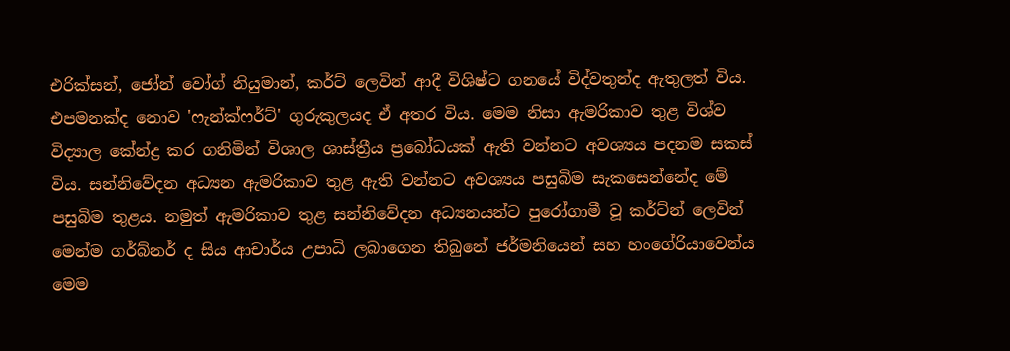එරික්සන්, ජෝන් වෝග් නියුමාන්, කර්ට් ලෙවින් ආදී විශිෂ්ට ගනයේ විද්වතුන්ද ඇතුලත් විය. එපමනක්ද නොව 'ෆැන්ක්ෆර්ට්' ගුරුකුලයද ඒ අතර විය. මෙම නිසා ඇමරිකාව තුළ විශ්ව විද්‍යාල කේන්ද්‍ර කර ගනිමින් විශාල ශාස්ත්‍රීය ප්‍රබෝධයක් ඇති වන්නට අවශ්‍යය පදනම සකස් විය. සන්නිවේදන අධ්‍යන ඇමරිකාව තුළ ඇති වන්නට අවශ්‍යය පසුබිම සැකසෙන්නේද මේ පසුබිම තුළය. නමුත් ඇමරිකාව තුළ සන්නිවේදන අධ්‍යනයන්ට පුරෝගාමී වූ කර්ට්න් ලෙවින් මෙන්ම ගර්බ්නර් ද සිය ආචාර්ය උපාධි ලබාගෙන තිබුනේ ජර්මනියෙන් සහ හංගේරියාවෙන්ය මෙම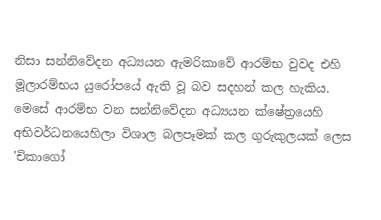නිසා සන්නිවේදන අධ්‍යයන ඇමරිකාවේ ආරම්භ වුවද එහි මූලාරම්භය යුරෝපයේ ඇති වූ බව සදහන් කල හැකිය.
මෙසේ ආරම්භ වන සන්නිවේදන අධ්‍යයන ක්ෂේත්‍රයෙහි අභිවර්ධනයෙහිලා විශාල බලපෑමක් කල ගුරුකුලයක් ලෙස 'චිකාගෝ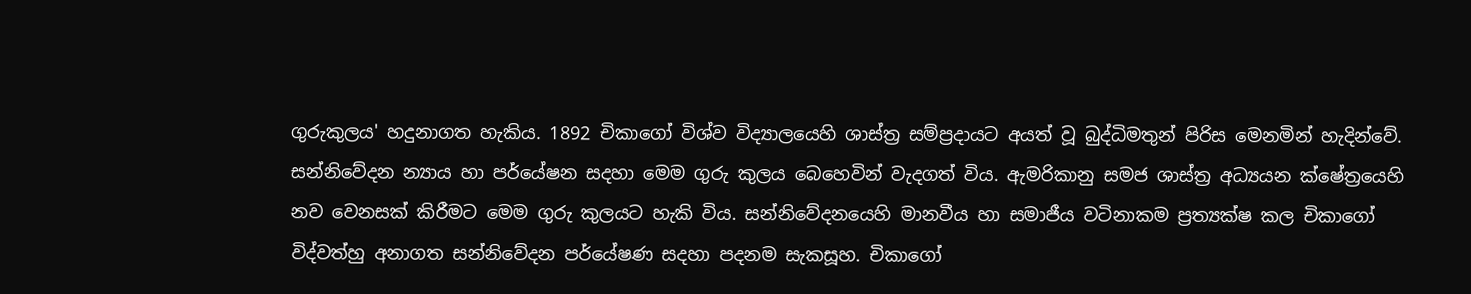ගුරුකුලය' හදුනාගත හැකිය. 1892 චිකාගෝ විශ්ව විද්‍යාලයෙහි ශාස්ත්‍ර සම්ප්‍රදායට අයත් වූ බුද්ධිමතුන් පිරිස මෙනමින් හැදින්වේ. සන්නිවේදන න්‍යාය හා පර්යේෂන සදහා මෙම ගුරු කුලය බෙහෙවින් වැදගත් විය. ඇමරිකානු සමජ ශාස්ත්‍ර අධ්‍යයන ක්ෂේත්‍රයෙහි නව වෙනසක් කිරීමට මෙම ගුරු කුලයට හැකි විය. සන්නිවේදනයෙහි මානවීය හා සමාජීය වටිනාකම ප්‍රත්‍යක්ෂ කල චිකාගෝ විද්වත්හු අනාගත සන්නිවේදන පර්යේෂණ සදහා පදනම සැකසූහ. චිකාගෝ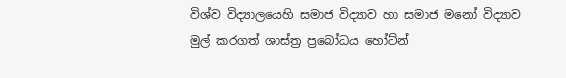විශ්ව විද්‍යාලයෙහි සමාජ විද්‍යාව හා සමාජ මනෝ විද්‍යාව මුල් කරගත් ශාස්ත්‍ර ප්‍රබෝධය හෝට්න්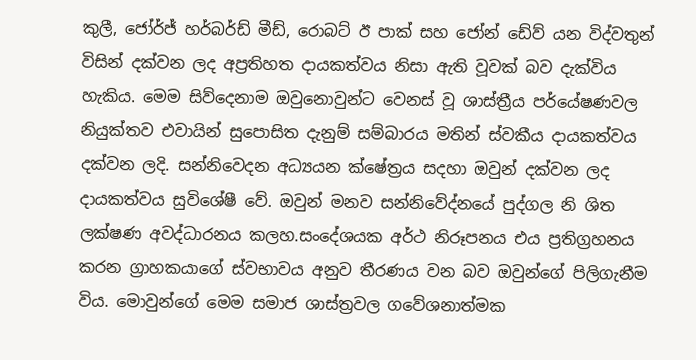කුලී, ජෝර්ජ් හර්බර්ඩ් මීඩ්, රොබට් ඊ පාක් සහ ජෝන් ඩේව් යන විද්වතුන් විසින් දක්වන ලද අප්‍රතිහත දායකත්වය නිසා ඇති වූවක් බව දැක්විය හැකිය. මෙම සිව්දෙනාම ඔවුනොවුන්ට වෙනස් වූ ශාස්ත්‍රීය පර්යේෂණවල නියුක්තව එවායින් සුපොසිත දැනුම් සම්බාරය මතින් ස්වකීය දායකත්වය දක්වන ලදි. සන්නිවෙදන අධ්‍යයන ක්ෂේත්‍රය සදහා ඔවුන් දක්වන ලද දායකත්වය සුවිශේෂී වේ. ඔවුන් මනව සන්නිවේද්නයේ පුද්ගල නි ශිත ලක්ෂණ අවද්ධාරනය කලහ.සංදේශයක අර්ථ නිරූපනය එය ප්‍රතිග්‍රහනය කරන ග්‍රාහකයාගේ ස්වභාවය අනුව තීරණය වන බව ඔවුන්ගේ පිලිගැනීම විය. මොවුන්ගේ මෙම සමාජ ශාස්ත්‍රවල ගවේශනාත්මක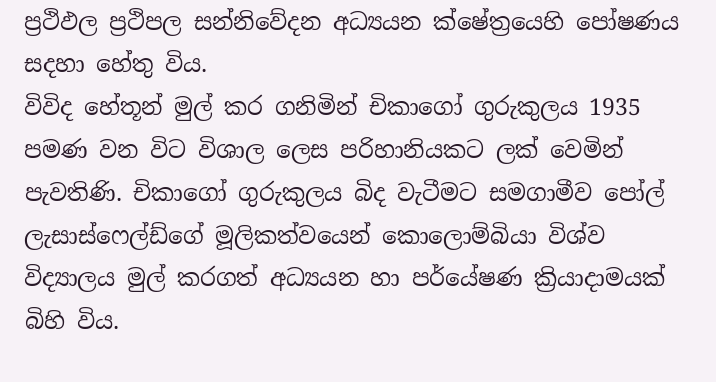ප්‍රථිඵල ප්‍රථිපල සන්නිවේදන අධ්‍යයන ක්ෂේත්‍රයෙහි පෝෂණය සදහා හේතු විය.
විවිද හේතූන් මුල් කර ගනිමින් චිකාගෝ ගුරුකුලය 1935 පමණ වන විට විශාල ලෙස පරිහානියකට ලක් වෙමින් පැවතිණි. චිකාගෝ ගුරුකුලය බිද වැටීමට සමගාමීව පෝල් ලැසාස්ෆෙල්ඩ්ගේ මූලිකත්වයෙන් කොලොම්බියා විශ්ව විද්‍යාලය මුල් කරගත් අධ්‍යයන හා පර්යේෂණ ක්‍රියාදාමයක් බිහි විය.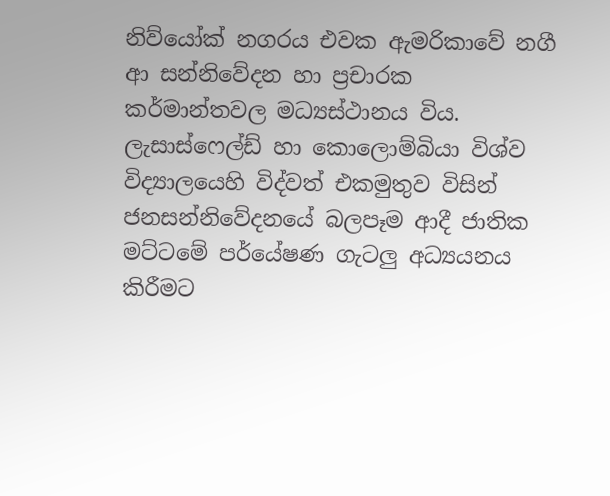නිව්යෝක් නගරය එවක ඇමරිකාවේ නගී ආ සන්නිවේදන හා ප්‍රචාරක කර්මාන්තවල මධ්‍යස්ථානය විය. ලැසාස්ෆෙල්ඩ් හා කොලොම්බියා විශ්ව විද්‍යාලයෙහි විද්වත් එකමුතුව විසින් ජනසන්නිවේදනයේ බලපෑම ආදී ජාතික මට්ටමේ පර්යේෂණ ගැටලු අධ්‍යයනය කිරීමට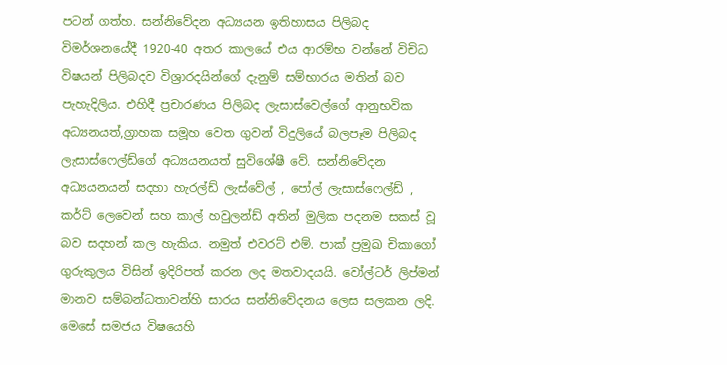පටන් ගත්හ. සන්නිවේදන අධ්‍යයන ඉතිහාසය පිලිබද විමර්ශනයේදී 1920-40 අතර කාලයේ එය ආරම්භ වන්නේ විචිධ විෂයන් පිලිබදව විශ්‍රාරදයින්ගේ දැනුම් සම්භාරය මතින් බව පැහැදිලිය. එහිදී ප්‍රචාරණය පිලිබද ලැසාස්වෙල්ගේ ආනුභවික අධ්‍යනයත්,ග්‍රාහක සමූහ වෙත ගුවන් විදුලියේ බලපෑම පිලිබද ලැසාස්ෆෙල්ඩ්ගේ අධ්‍යයනයත් සුවිශේෂී වේ. සන්නිවේදන අධ්‍යයනයන් සදහා හැරල්ඩ් ලැස්වේල් , පෝල් ලැසාස්ෆෙල්ඩ් , කර්ට් ලෙවෙන් සහ කාල් හවුලන්ඩ් අතින් මුලික පදනම සකස් වූ බව සදහන් කල හැකිය. නමුත් එවරට් එම්. පාක් ප්‍රමුඛ චිකාගෝ ගුරුකුලය විසින් ඉදිරිපත් කරන ලද මතවාදයයි. වෝල්ටර් ලිප්මන් මානව සම්බන්ධතාවන්හි සාරය සන්නිවේදනය ලෙස සලකන ලදි. මෙසේ සමජය විෂයෙහි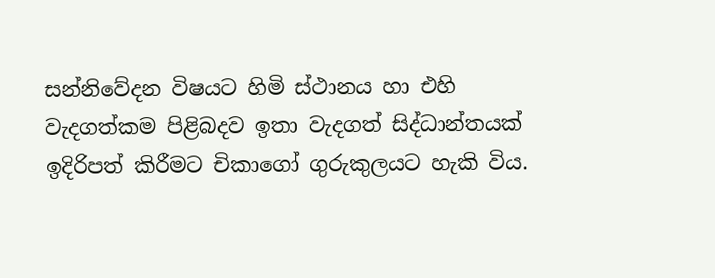සන්නිවේදන විෂයට හිමි ස්ථානය හා එහි වැදගත්කම පිළිබදව ඉතා වැදගත් සිද්ධාන්තයක් ඉදිරිපත් කිරීමට චිකාගෝ ගුරුකුලයට හැකි විය.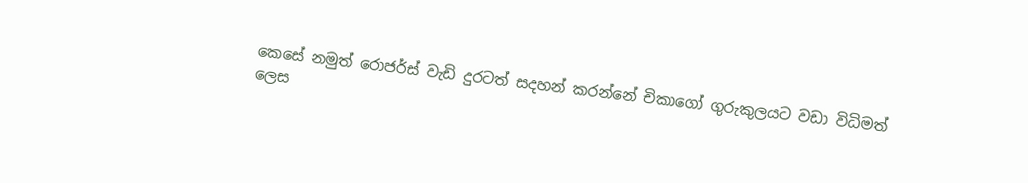කෙසේ නමුත් රොජර්ස් වැඩි දුරටත් සදහන් කරන්නේ චිකාගෝ ගුරුකුලයට වඩා විධිමත් ලෙස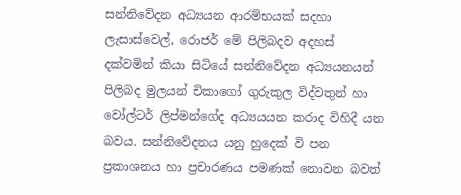සන්නිවේදන අධ්‍යයන ආරම්භයක් සදහා ලැසාස්වෙල්, රොජර් මේ පිලිබදව අදහස් දක්වමින් කියා සිටියේ සන්නිවේදන අධ්‍යයනයන් පිලිබද මුලයන් චිකාගෝ ගුරුකුල විද්වතුන් හා වෝල්ටර් ලිප්මන්ගේද අධ්‍යයයන කරාද විහිදී යන බවය. සන්නිවේදනය යනු හුදෙක් වි පන ප්‍රකාශනය හා ප්‍රචාරණය පමණක් නොවන බවත්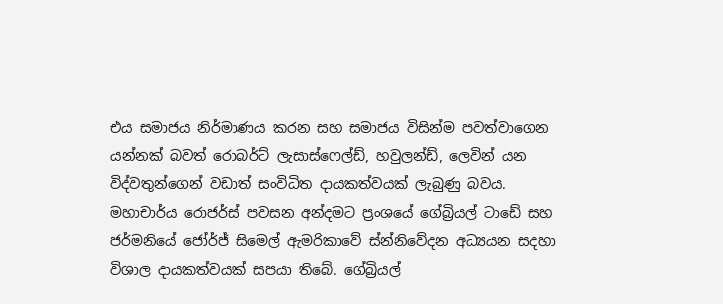එය සමාජය නිර්මාණය කරන සහ සමාජය විසින්ම පවත්වාගෙන යන්නක් බවත් රොබර්ට් ලැසාස්ෆෙල්ඩ්, හවුලන්ඩ්, ලෙවින් යන විද්වතුන්ගෙන් වඩාත් සංවිධිත දායකත්වයක් ලැබුණු බවය.
මහාචාර්ය රොජර්ස් පවසන අන්දමට ප්‍රංශයේ ගේබ්‍රියල් ටාඩේ සහ ජර්මනියේ ජෝර්ජ් සිමෙල් ඇමරිකාවේ ස්න්නිවේදන අධ්‍යයන සදහා විශාල දායකත්වයක් සපයා තිබේ. ගේබ්‍රියල්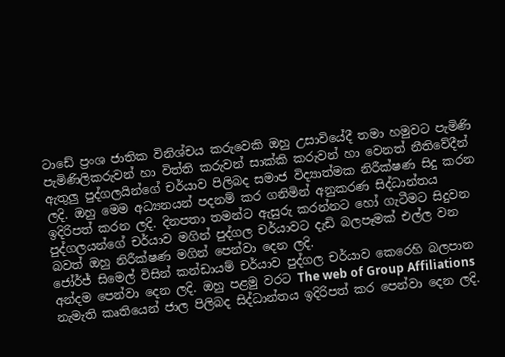ටාඩේ ප්‍රංශ ජාතික විනිශ්චය කරුවෙකි ඔහු උසාවියේදී තමා හමුවට පැමිණි පැමිණිලිකරුවන් හා විත්ති කරුවන් සාක්කි කරුවන් හා වෙනත් නීතිවේදීන් ඇතුලු පුද්ගලයින්ගේ චර්යාව පිලිබද සමාජ විද්‍යාත්මක නිරීක්ෂණ සිදු කරන ලදි. ඔහු මෙම අධ්‍යනයන් පදනම් කර ගනිමින් අනුකරණ සිද්ධාන්තය ඉදිරිපත් කරන ලදි. දිනපතා තමන්ට ඇසුරු කරන්නට හෝ ගැටීමට සිදුවන පුද්ගලයන්ගේ චර්යාව මගින් පුද්ගල චර්යාවට දැඩි බලපෑමක් එල්ල වන බවත් ඔහු නිරීක්ෂණ මගින් පෙන්වා දෙන ලදි.
ජෝර්ජ් සිමෙල් විසින් කන්ඩායම් චර්යාව පුද්ගල චර්යාව කෙරෙහි බලපාන අන්දම පෙන්වා දෙන ලදි. ඔහු පළමු වරට The web of Group Affiliations නැමැති කෘතියෙන් ජාල පිලිබද සිද්ධාන්තය ඉදිරිපත් කර පෙන්වා දෙන ලදි.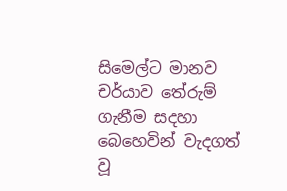සිමෙල්ට මානව චර්යාව තේරුම් ගැනීම සදහා බෙහෙවින් වැදගත් වූ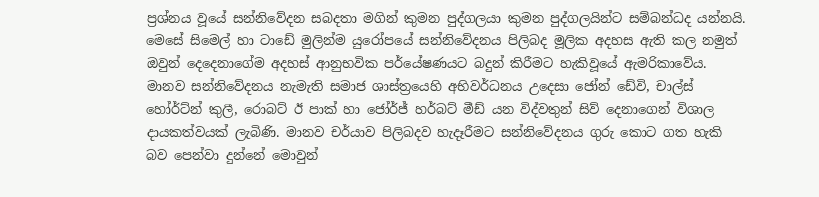ප්‍රශ්නය වූයේ සන්නිවේදන සබදතා මගින් කුමන පුද්ගලයා කුමන පුද්ගලයින්ට සම්බන්ධද යන්නයි.
මෙසේ සිමෙල් හා ටාඩේ මුලින්ම යුරෝපයේ සන්නිවේදනය පිලිබද මූලික අදහස ඇති කල නමුත් ඔවුන් දෙදෙනාගේම අදහස් ආනුභවික පර්යේෂණයට බදුන් කිරීමට හැකිවූයේ ඇමරිකාවේය. මානව සන්නිවේදනය නැමැති සමාජ ශාස්ත්‍රයෙහි අභිවර්ධනය උදෙසා ජෝන් ඩේවි, චාල්ස් හෝර්ට්න් කුලී, රොබට් ඊ පාක් හා ජෝර්ජ් හර්බට් මීඩ් යන විද්වතුන් සිව් දෙනාගෙන් විශාල දායකත්වයක් ලැබිණි. මානව චර්යාව පිලිබදව හැදෑරීමට සන්නිවේදනය ගුරු කොට ගත හැකි බව පෙන්වා දුන්නේ මොවුන්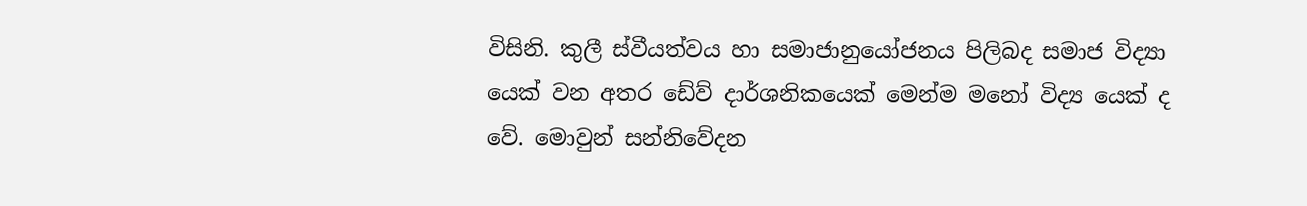විසිනි. කුලී ස්වීයත්වය හා සමාජානුයෝජනය පිලිබද සමාජ විද්‍යා යෙක් වන අතර ඩේව් දාර්ශනිකයෙක් මෙන්ම මනෝ විද්‍ය යෙක් ද වේ. මොවුන් සන්නිවේදන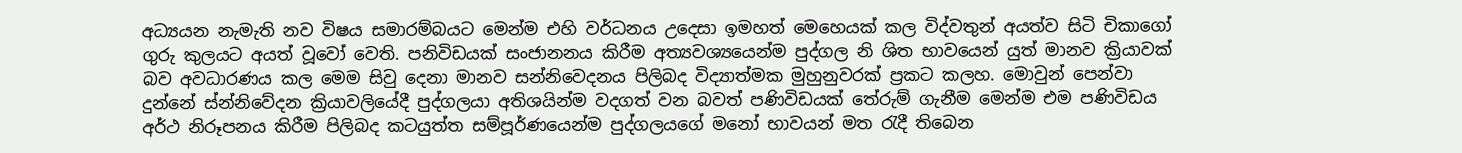අධ්‍යයන නැමැති නව විෂය සමාරම්බයට මෙන්ම එහි වර්ධනය උදෙසා ඉමහත් මෙහෙයක් කල විද්වතුන් අයත්ව සිටි චිකාගෝ ගුරු කුලයට අයත් වූවෝ වෙති. පනිවිඩයක් සංජානනය කිරීම අත්‍යවශ්‍යයෙන්ම පුද්ගල නි ශිත භාවයෙන් යුත් මානව ක්‍රියාවක් බව අවධාරණය කල මෙම සිවු දෙනා මානව සන්නිවෙදනය පිලිබද විද්‍යාත්මක මුහුනුවරක් ප්‍රකට කලහ. මොවුන් පෙන්වා දුන්නේ ස්න්නිවේදන ක්‍රියාවලියේදී පුද්ගලයා අතිශයින්ම වදගත් වන බවත් පණිවිඩයක් තේරුම් ගැනීම මෙන්ම එම පණිවිඩය අර්ථ නිරූපනය කිරීම පිලිබද කටයුත්ත සම්පූර්ණයෙන්ම පුද්ගලයගේ මනෝ භාවයන් මත ‍රැදී තිබෙන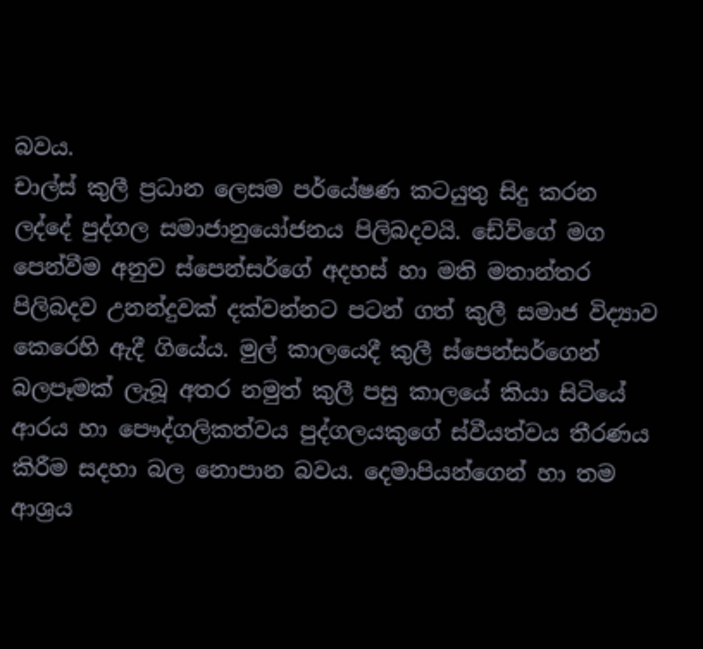බවය.
චාල්ස් කුලී ප්‍රධාන ලෙසම පර්යේෂණ කටයුතු සිදු කරන ලද්දේ පුද්ගල සමාජානුයෝජනය පිලිබදවයි. ඩේව්ගේ මග පෙන්වීම අනුව ස්පෙන්සර්ගේ අදහස් හා මති මතාන්තර පිලිබදව උනන්දුවක් දක්වන්නට පටන් ගත් කුලී සමාජ විද්‍යාව කෙරෙහි ඇදී ගියේය. මුල් කාලයෙදී කුලී ස්පෙන්සර්ගෙන් බලපෑමක් ලැබූ අතර නමුත් කුලී පසු කාලයේ කියා සිටියේ ආරය හා පෞද්ගලිකත්වය පුද්ගලයකුගේ ස්වීයත්වය තීරණය කිරීම සදහා බල නොපාන බවය. දෙමාපියන්ගෙන් හා තම ආශ්‍රය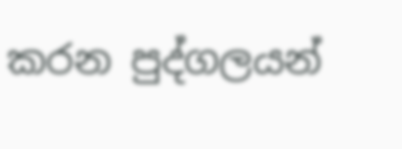කරන පුද්ගලයන්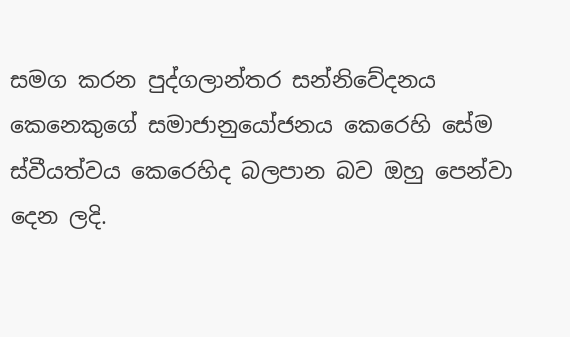සමග කරන පුද්ගලාන්තර සන්නිවේදනය කෙනෙකුගේ සමාජානුයෝජනය කෙරෙහි සේම ස්වීයත්වය කෙරෙහිද බලපාන බව ඔහු පෙන්වා දෙන ලදි.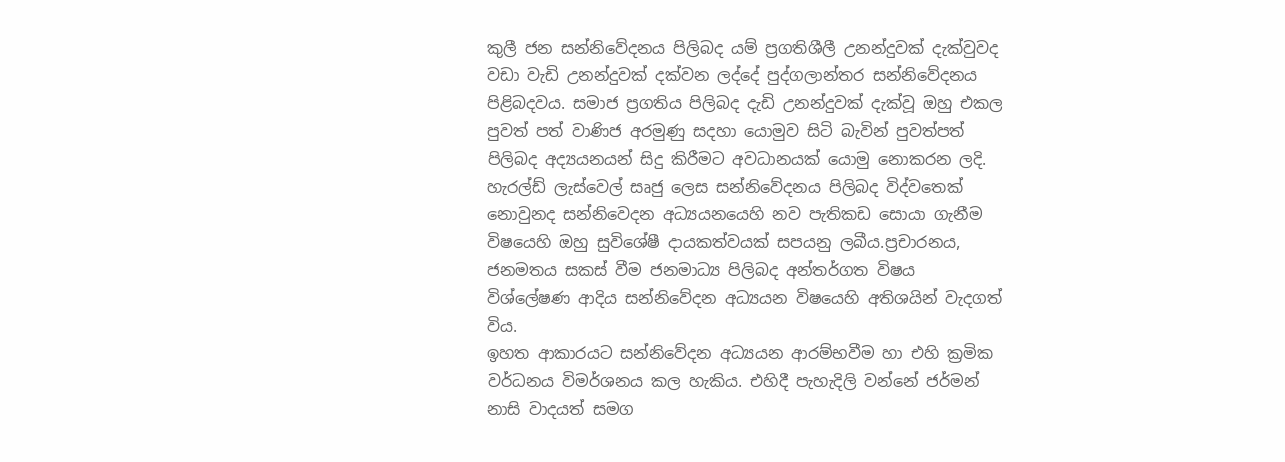කුලී ජන සන්නිවේදනය පිලිබද යම් ප්‍රගතිශීලී උනන්දුවක් දැක්වුවද වඩා වැඩි උනන්දුවක් දක්වන ලද්දේ පුද්ගලාන්තර සන්නිවේදනය පිළිබදවය. සමාජ ප්‍රගතිය පිලිබද දැඩි උනන්දුවක් දැක්වූ ඔහු එකල පුවත් පත් වාණිජ අරමුණු සදහා යොමුව සිටි බැවින් පුවත්පත් පිලිබද අද්‍යයනයන් සිදු කිරීමට අවධානයක් යොමු නොකරන ලදි. හැරල්ඩ් ලැස්වෙල් සෘජු ලෙස සන්නිවේදනය පිලිබද විද්වතෙක් නොවුනද සන්නිවෙදන අධ්‍යයනයෙහි නව පැතිකඩ සොයා ගැනීම විෂයෙහි ඔහු සුවිශේෂී දායකත්වයක් සපයනු ලබීය.ප්‍රචාරනය, ජනමතය සකස් වීම ජනමාධ්‍ය පිලිබද අන්තර්ගත විෂය විශ්ලේෂණ ආදිය සන්නිවේදන අධ්‍යයන විෂයෙහි අතිශයින් වැදගත් විය.
ඉහත ආකාරයට සන්නිවේදන අධ්‍යයන ආරම්භවීම හා එහි ක්‍රමික වර්ධනය විමර්ශනය කල හැකිය. එහිදී පැහැදිලි වන්නේ ජර්මන් නාසි වාදයත් සමග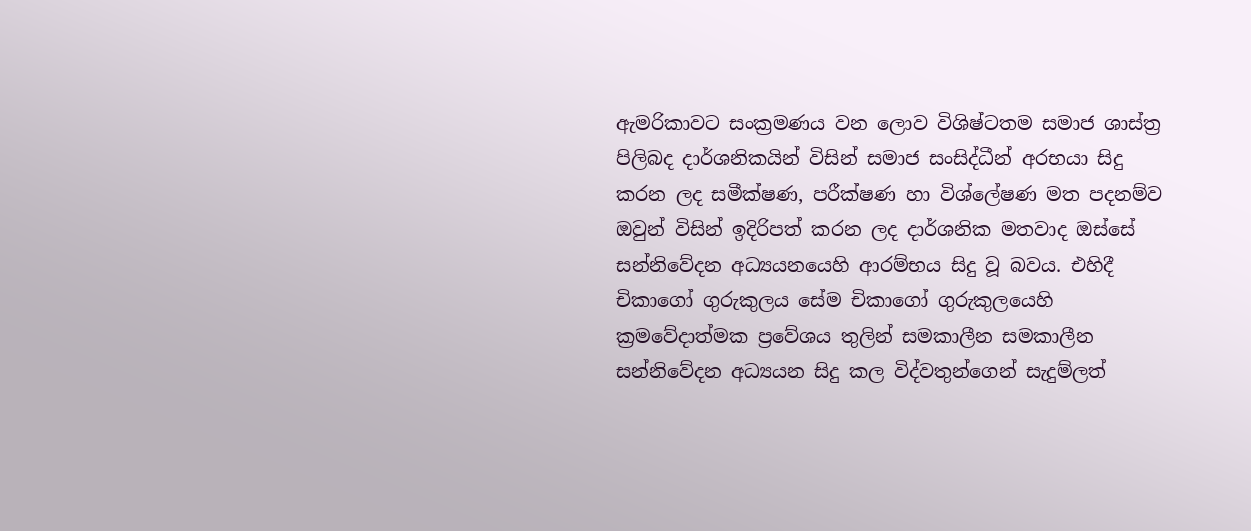ඇමරිකාවට සංක්‍රමණය වන ලොව විශිෂ්ටතම සමාජ ශාස්ත්‍ර පිලිබද දාර්ශනිකයින් විසින් සමාජ සංසිද්ධීන් අරභයා සිදු කරන ලද සමීක්ෂණ, පරීක්ෂණ හා විශ්ලේෂණ මත පදනම්ව ඔවුන් විසින් ඉදිරිපත් කරන ලද දාර්ශනික මතවාද ඔස්සේ සන්නිවේදන අධ්‍යයනයෙහි ආරම්භය සිදු වූ බවය. එහිදී චිකාගෝ ගුරුකුලය සේම චිකාගෝ ගුරුකුලයෙහි ක්‍රමවේදාත්මක ප්‍රවේශය තුලින් සමකාලීන සමකාලීන සන්නිවේදන අධ්‍යයන සිදු කල විද්වතුන්ගෙන් සැදුම්ලත්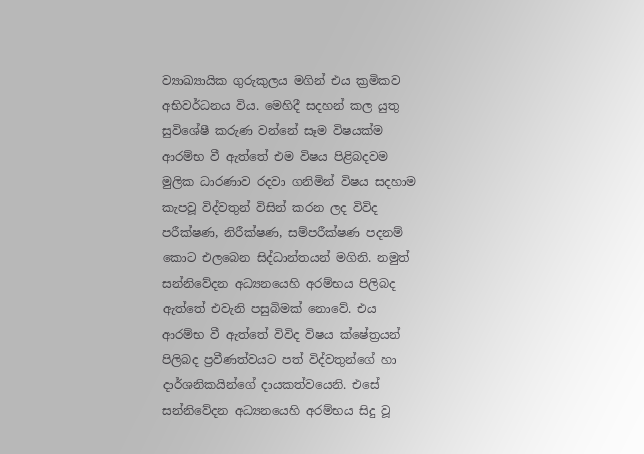ව්‍යාඛ්‍යායික ගුරුකුලය මගින් එය ක්‍රමිකව අභිවර්ධනය විය. මෙහිදී සදහන් කල යුතු සුවිශේෂී කරුණ වන්නේ සෑම විෂයක්ම ආරම්භ වී ඇත්තේ එම විෂය පිළිබදවම මුලික ධාරණාව රදවා ගනිමින් විෂය සදහාම කැපවූ විද්වතුන් විසින් කරන ලද විවිද පරීක්ෂණ, නිරීක්ෂණ, සම්පරීක්ෂණ පදනම් කොට එලබෙන සිද්ධාන්තයන් මගිනි. නමුත් සන්නිවේදන අධ්‍යනයෙහි අරම්භය පිලිබද ඇත්තේ එවැනි පසුබිමක් නොවේ. එය ආරම්භ වී ඇත්තේ විවිද විෂය ක්ෂේත්‍රයන් පිලිබද ප්‍රවීණත්වයට පත් විද්වතුන්ගේ හා දාර්ශනිකයින්ගේ දායකත්වයෙනි. එසේ සන්නිවේදන අධ්‍යනයෙහි අරම්භය සිදු වූ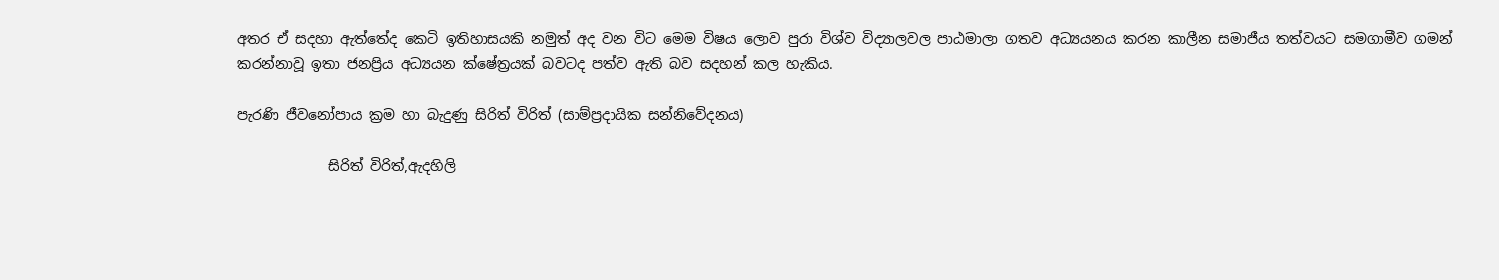අතර ඒ සදහා ඇත්තේද කෙටි ඉතිහාසයකි නමුත් අද වන විට මෙම විෂය ලොව පුරා විශ්ව විද්‍යාලවල පාඨමාලා ගතව අධ්‍යයනය කරන කාලීන සමාජීය තත්වයට සමගාමීව ගමන් කරන්නාවූ ඉතා ජනප්‍රිය අධ්‍යයන ක්ෂේත්‍රයක් බවටද පත්ව ඇති බව සදහන් කල හැකිය.

පැරණි ජීවනෝපාය ක්‍රම හා බැදුණු සිරිත් විරිත් (සාම්ප්‍රදායික සන්නිවේදනය)

             සිරිත් විරිත්,ඇදහිලි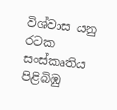විශ්වාස යනු රටක සංස්කෘතිය පිළිබිඹු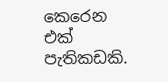කෙරෙන එක් පැතිකඩකි.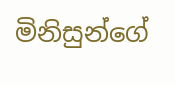මිනිසුන්ගේ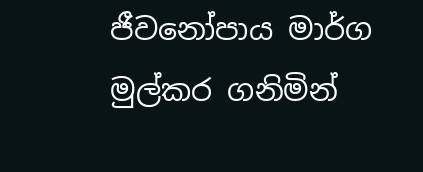ජීවනෝපාය මාර්ග මුල්කර ගනිමින්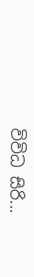විවිධ සිරි...